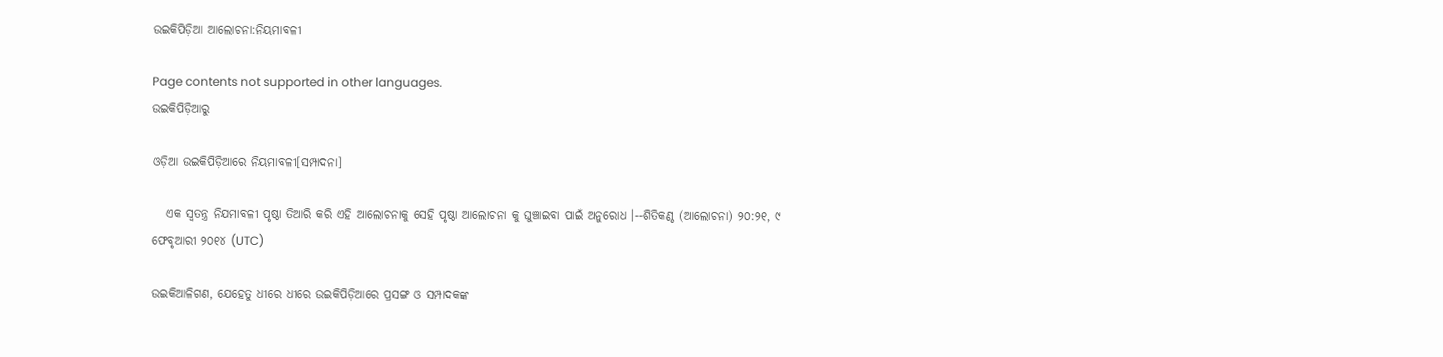ଉଇକିପିଡ଼ିଆ ଆଲୋଚନା:ନିୟମାବଳୀ

Page contents not supported in other languages.
ଉଇକିପିଡ଼ିଆ‌ରୁ

ଓଡ଼ିଆ ଉଇକିପିଡ଼ିଆରେ ନିୟମାବଳୀ[ସମ୍ପାଦନା]

   ଏକ ସ୍ଵତନ୍ତ୍ର ନିଯମାବଳୀ ପୃଷ୍ଠା ତିଆରି କରି ଏହି ଆଲୋଚନାକୁ ସେହି ପୃଷ୍ଠା ଆଲୋଚନା କୁ ଘୁଞ୍ଚାଇବା ପାଇଁ ଅନୁରୋଧ ।--ଶିତିକଣ୍ଠ (ଆଲୋଚନା) ୨୦:୨୧, ୯ ଫେବୃଆରୀ ୨୦୧୪ (UTC)

ଉଇକିଆଳିଗଣ, ଯେହେତୁ ଧୀରେ ଧୀରେ ଉଇକିପିଡ଼ିଆରେ ପ୍ରସଙ୍ଗ ଓ ସମ୍ପାଦକଙ୍କ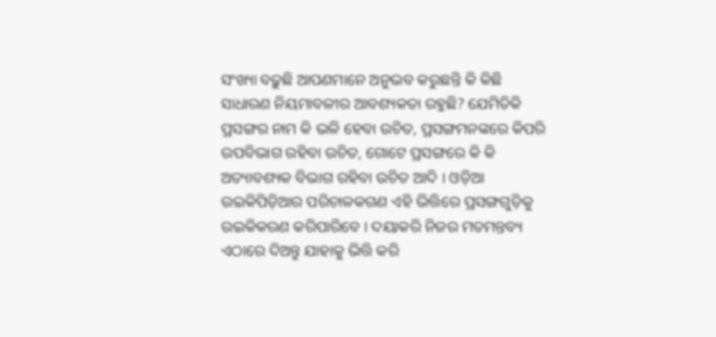ସଂଖ୍ୟା ବଢ଼ୁଛି ଆପଣମାନେ ଅନୁଭବ କରୁଛନ୍ତି କି କିଛି ସାଧାରଣ ନିୟମାବଳୀର ଆବଶ୍ୟକ‌ତା ରହୁଛି? ଯେମିତିକି ପ୍ରସଙ୍ଗର ନାମ କି ଭଳି ହେବା ଉଚିତ, ପ୍ରସଙ୍ଗମନଙ୍କରେ କିପରି ଉପ‌ବିଭାଗ ରହିବା ଉଚିତ, ଗୋଟେ ପ୍ରସଙ୍ଗରେ କି କି ଅତ୍ୟାବଶ୍ୟକ ବିଭାଗ ରହିବା ଉଚିତ ଆଦି । ଓଡ଼ିଆ ଉଇକିପିଡ଼ିଆର ପରିଚାଳକଗଣ ଏହି ଭିତ୍ତିରେ ପ୍ରସଙ୍ଗଗୁଡ଼ିକୁ ଉଇକିକରଣ କରିପାରିବେ । ଦୟାକରି ନିଜର ମତମନ୍ତବ୍ୟ ଏଠାରେ ଦିଅନ୍ତୁ ଯାହାକୁ ଭିତ୍ତି କରି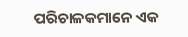ପରିଚାଳକମାନେ ଏକ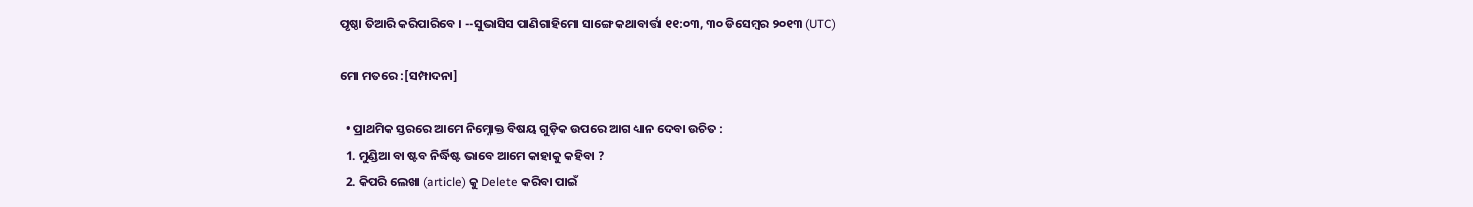ପୃଷ୍ଠା ତିଆରି କରିପାରିବେ । --ସୁଭାସିସ ପାଣିଗାହିମୋ ସାଙ୍ଗେ କ‌ଥାବାର୍ତ୍ତା ୧୧:୦୩, ୩୦ ଡିସେମ୍ବର ୨୦୧୩ (UTC)

ମୋ ମତରେ :[ସମ୍ପାଦନା]

  • ପ୍ରାଥମିକ ସ୍ତରରେ ଆମେ ନିମ୍ନୋକ୍ତ ବିଷୟ ଗୁଡ଼ିକ ଉପରେ ଆଗ ଧ୍ୟାନ ଦେବା ଉଚିତ :
  1. ମୁଣ୍ଡିଆ ବା ଷ୍ଟବ ନିର୍ଦ୍ଧିଷ୍ଟ ଭାବେ ଆମେ କାହାକୁ କହିବା ?
  2. କିପରି ଲେଖା (article) କୁ Delete କରିବା ପାଇଁ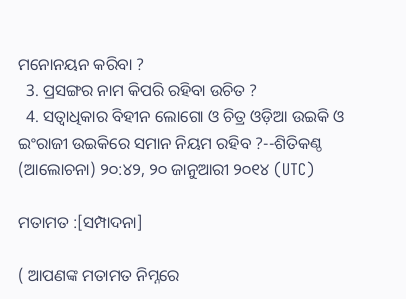ମନୋନୟନ କରିବା ?
  3. ପ୍ରସଙ୍ଗର ନାମ କିପରି ରହିବା ଉଚିତ ?
  4. ସତ୍ଵାଧିକାର ବିହୀନ ଲୋଗୋ ଓ ଚିତ୍ର ଓଡ଼ିଆ ଉଇକି ଓ ଇଂରାଜୀ ଉଇକିରେ ସମାନ ନିୟମ ରହିବ ?--ଶିତିକଣ୍ଠ (ଆଲୋଚନା) ୨୦:୪୨, ୨୦ ଜାନୁଆରୀ ୨୦୧୪ (UTC)

ମତାମତ :[ସମ୍ପାଦନା]

( ଆପଣଙ୍କ ମତାମତ ନିମ୍ନରେ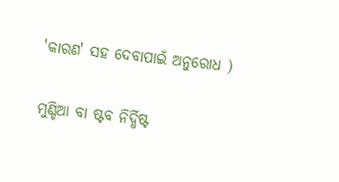'କାରଣ' ସହ ଦେବାପାଇଁ ଅନୁରୋଧ )

ମୁଣ୍ଡିଆ ବା ଷ୍ଟବ ନିର୍ଦ୍ଧିଷ୍ଟ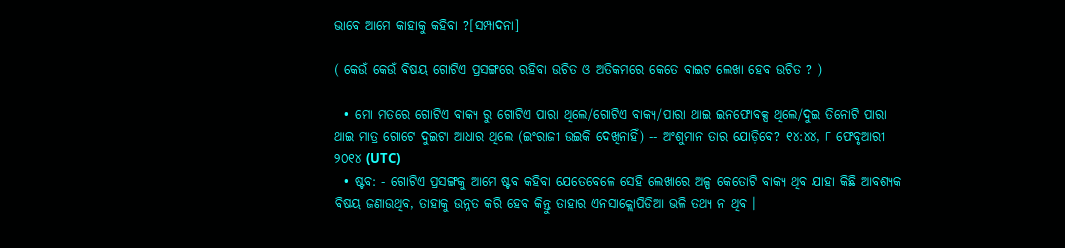ଭାବେ ଆମେ କାହାକୁ କହିବା ?[ସମ୍ପାଦନା]

( କେଉଁ କେଉଁ ବିଷୟ ଗୋଟିଏ ପ୍ରସଙ୍ଗରେ ରହିବା ଉଚିତ ଓ ଅତିକମରେ କେତେ ବାଇଟ ଲେଖା ହେବ ଉଚିତ ? )

  • ମୋ ମତରେ ଗୋଟିଏ ବାକ୍ୟ ରୁ ଗୋଟିଏ ପାରା ଥିଲେ/ଗୋଟିଏ ବାକ୍ୟ/ପାରା ଥାଇ ଇନଫୋବକ୍ସ ଥିଲେ/ଦୁଇ ତିନୋଟି ପାରା ଥାଇ ମାତ୍ର ଗୋଟେ ଦୁଇଟା ଆଧାର ଥିଲେ (ଇଂରାଜୀ ଉଇକି ଦେଖିନାହିଁ) -- ଅଂଶୁମାନ ତାର ଯୋଡ଼ିବେ? ୧୪:୪୪, ୮ ଫେବୃଆରୀ ୨୦୧୪ (UTC)
  • ଷ୍ଟବ: - ଗୋଟିଏ ପ୍ରସଙ୍ଗକୁ ଆମେ ଷ୍ଟବ କହିବା ଯେତେବେଳେ ସେହି ଲେଖାରେ ଅଳ୍ପ କେତୋଟି ବାକ୍ୟ ଥିବ ଯାହା କିଛି ଆବଶ୍ୟକ ବିଷୟ ଜଣାଉଥିବ, ତାହାକୁ ଉନ୍ନତ କରି ହେବ କିନ୍ତୁ ତାହାର ଏନସାକ୍ଲୋପିଡିଆ ଭଳି ତଥ୍ୟ ନ ଥିବ ।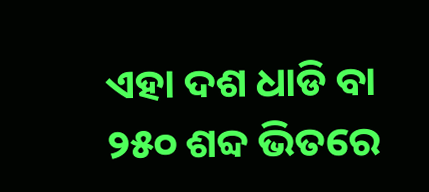ଏହା ଦଶ ଧାଡି ବା ୨୫୦ ଶବ୍ଦ ଭିତରେ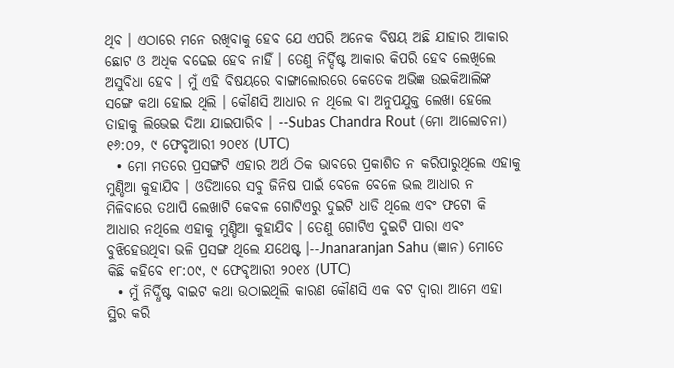ଥିବ । ଏଠାରେ ମନେ ରଖିବାକୁ ହେବ ଯେ ଏପରି ଅନେକ ବିଷୟ ଅଛି ଯାହାର ଆକାର ଛୋଟ ଓ ଅଧିକ ବଢେଇ ହେବ ନାହିଁ । ତେଣୁ ନିର୍ଦ୍ଦିଷ୍ଟ ଆକାର କିପରି ହେବ ଲେଖିଲେ ଅସୁବିଧା ହେବ । ମୁଁ ଏହି ବିଷୟରେ ବାଙ୍ଗାଲୋରରେ କେତେକ ଅଭିଜ୍ଞ ଉଇକିଆଲିଙ୍କ ସଙ୍ଗେ କଥା ହୋଇ ଥିଲି । କୌଣସି ଆଧାର ନ ଥିଲେ ବା ଅନୁପଯୁକ୍ତ ଲେଖା ହେଲେ ତାହାକୁ ଲିଭେଇ ଦିଆ ଯାଇପାରିବ । --Subas Chandra Rout (ମୋ ଆଲୋଚନା) ୧୬:୦୨, ୯ ଫେବୃଆରୀ ୨୦୧୪ (UTC)
  • ମୋ ମତରେ ପ୍ରସଙ୍ଗଟି ଏହାର ଅର୍ଥ ଠିକ ଭାବରେ ପ୍ରକାଶିତ ନ କରିପାରୁଥିଲେ ଏହାକୁ ମୁଣ୍ଡିଆ କୁହାଯିବ । ଓଡିଆରେ ସବୁ ଜିନିଷ ପାଇଁ ବେଳେ ବେଳେ ଭଲ ଆଧାର ନ ମିଳିବାରେ ତଥାପି ଲେଖାଟି କେବଳ ଗୋଟିଏରୁ ଦୁଇଟି ଧାଡି ଥିଲେ ଏବଂ ଫଟୋ କି ଆଧାର ନଥିଲେ ଏହାକୁ ମୁଣ୍ଡିଆ କୁହାଯିବ । ତେଣୁ ଗୋଟିଏ ଦୁଇଟି ପାରା ଏବଂ ବୁଝିହେଉଥିବା ଭଳି ପ୍ରସଙ୍ଗ ଥିଲେ ଯଥେଷ୍ଟ ।--Jnanaranjan Sahu (ଜ୍ଞାନ) ମୋତେ କିଛି କହିବେ ୧୮:୦୯, ୯ ଫେବୃଆରୀ ୨୦୧୪ (UTC)
  • ମୁଁ ନିର୍ଦ୍ଧିଷ୍ଟ ବାଇଟ କଥା ଉଠାଇଥିଲି କାରଣ କୌଣସି ଏକ ବଟ ଦ୍ଵାରା ଆମେ ଏହା ସ୍ଥିର କରି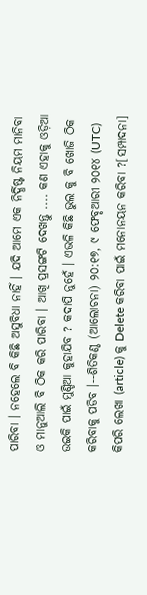ପାରିବା । ନହେଲେ ବି କିଛି ଅସୁବିଧା ନାହିଁ । ଯଦି ଆମେ ଏକ ନିର୍ଦ୍ଧିଷ୍ଟ ନିୟମ ମାନିବା ଓ ମାନୁଆଲି ବି ଠିକ କରି ପାରିବା । ଆଖି ପ୍ରସଙ୍ଗଟି ଦେଖନ୍ତୁ .... କଣ ଏହାକୁ ଓଡ଼ିଆ ଉଇକି ପାଇଁ ମୁଣ୍ଡିଆ କୁହାଯିବ ? କଦାପି ନୁହେଁ । ଏଭଳି କିଛି ଭୁଲ କୁ ବି ଖୋଜି ଠିକ କରିବାକୁ ପଡିବ ।--ଶିତିକଣ୍ଠ (ଆଲୋଚନା) ୨୦:୧୭, ୯ ଫେବୃଆରୀ ୨୦୧୪ (UTC)
କିପରି ଲେଖା (article) କୁ Delete କରିବା ପାଇଁ ମନୋନୟନ କରିବା ?[ସମ୍ପାଦନା]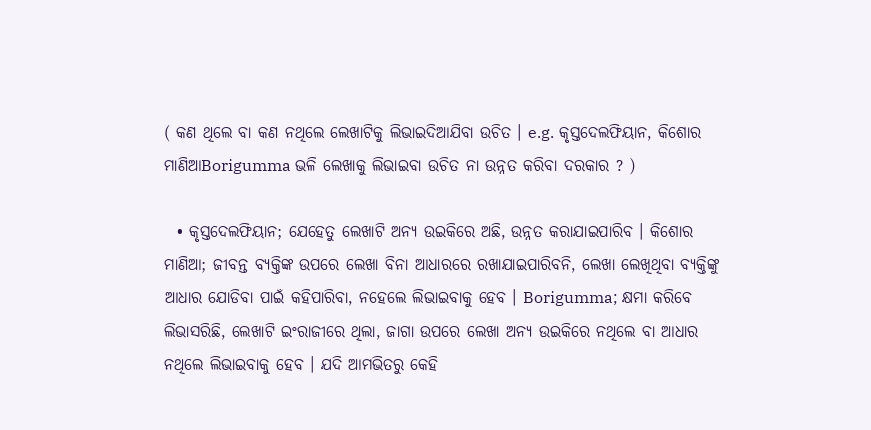( କଣ ଥିଲେ ବା କଣ ନଥିଲେ ଲେଖାଟିକୁ ଲିଭାଇଦିଆଯିବା ଉଚିତ । e.g. କୃସ୍ତଦେଲଫିୟାନ, କିଶୋର ମାଣିଆBorigumma ଭଳି ଲେଖାକୁ ଲିଭାଇବା ଉଚିତ ନା ଉନ୍ନତ କରିବା ଦରକାର ? )

  • କୃସ୍ତଦେଲଫିୟାନ; ଯେହେତୁ ଲେଖାଟି ଅନ୍ୟ ଉଇକିରେ ଅଛି, ଉନ୍ନତ କରାଯାଇପାରିବ । କିଶୋର ମାଣିଆ; ଜୀବନ୍ତ ବ୍ୟକ୍ତିଙ୍କ ଉପରେ ଲେଖା ବିନା ଆଧାରରେ ରଖାଯାଇପାରିବନି, ଲେଖା ଲେଖିଥିବା ବ୍ୟକ୍ତିଙ୍କୁ ଆଧାର ଯୋଡିବା ପାଇଁ କହିପାରିବା, ନହେଲେ ଲିଭାଇବାକୁ ହେବ । Borigumma; କ୍ଷମା କରିବେ ଲିଭାସରିଛି, ଲେଖାଟି ଇଂରାଜୀରେ ଥିଲା, ଜାଗା ଉପରେ ଲେଖା ଅନ୍ୟ ଉଇକିରେ ନଥିଲେ ବା ଆଧାର ନଥିଲେ ଲିଭାଇବାକୁ ହେବ । ଯଦି ଆମଭିତରୁ କେହି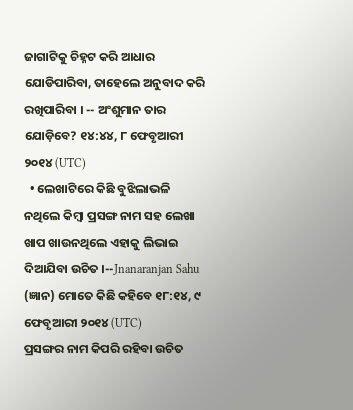ଜାଗାଟିକୁ ଚିହ୍ନଟ କରି ଆଧାର ଯୋଡିପାରିବା, ତାହେଲେ ଅନୁବାଦ କରି ରଖିପାରିବା । -- ଅଂଶୁମାନ ତାର ଯୋଡ଼ିବେ? ୧୪:୪୪, ୮ ଫେବୃଆରୀ ୨୦୧୪ (UTC)
  • ଲେଖାଟିରେ କିଛି ବୁଝିଲାଭଳି ନଥିଲେ କିମ୍ବା ପ୍ରସଙ୍ଗ ନାମ ସହ ଲେଖା ଖାପ ଖାଉନଥିଲେ ଏହାକୁ ଲିଭାଇ ଦିଆଯିବା ଉଚିତ ।--Jnanaranjan Sahu (ଜ୍ଞାନ) ମୋତେ କିଛି କହିବେ ୧୮:୧୪, ୯ ଫେବୃଆରୀ ୨୦୧୪ (UTC)
ପ୍ରସଙ୍ଗର ନାମ କିପରି ରହିବା ଉଚିତ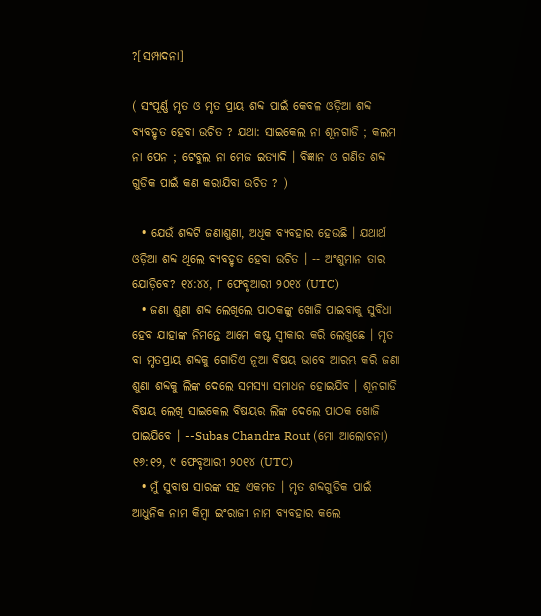?[ସମ୍ପାଦନା]

( ସଂପୂର୍ଣ୍ଣ ମୃତ ଓ ମୃତ ପ୍ରାୟ ଶବ୍ଦ ପାଇଁ କେବଳ ଓଡ଼ିଆ ଶବ୍ଦ ବ୍ୟବହୃତ ହେବା ଉଚିତ ? ଯଥା: ସାଇକେଲ ନା ଶୂନଗାଡି ; କଲମ ନା ପେନ ; ଟେବୁଲ ନା ମେଜ ଇତ୍ୟାଦି । ବିଜ୍ଞାନ ଓ ଗଣିତ ଶବ୍ଦ ଗୁଡିକ ପାଇଁ କଣ କରାଯିବା ଉଚିତ ? )

  • ଯେଉଁ ଶବ୍ଦଟି ଜଣାଶୁଣା, ଅଧିକ ବ୍ୟବହାର ହେଉଛି । ଯଥାର୍ଥ ଓଡ଼ିଆ ଶବ୍ଦ ଥିଲେ ବ୍ୟବହୃତ ହେବା ଉଚିତ । -- ଅଂଶୁମାନ ତାର ଯୋଡ଼ିବେ? ୧୪:୪୪, ୮ ଫେବୃଆରୀ ୨୦୧୪ (UTC)
  • ଜଣା ଶୁଣା ଶବ୍ଦ ଲେଖିଲେ ପାଠକଙ୍କୁ ଖୋଜି ପାଇବାକୁ ସୁବିଧା ହେବ ଯାହାଙ୍କ ନିମନ୍ତେ ଆମେ କଷ୍ଟ ସ୍ଵୀକାର କରି ଲେଖୁଛେ । ମୃତ ବା ମୃତପ୍ରାୟ ଶବ୍ଦକୁ ଗୋତିଏ ନୂଆ ବିଷୟ ଭାବେ ଆରମ୍ଭ କରି ଜଣା ଶୁଣା ଶବ୍ଦକୁ ଲିଙ୍କ ଦେଲେ ସମସ୍ୟା ସମାଧନ ହୋଇଯିବ । ଶୂନଗାଡି ବିଷୟ ଲେଖି ସାଇକେଲ ବିଷୟର ଲିଙ୍କ ଦେଲେ ପାଠକ ଖୋଜି ପାଇଯିବେ । --Subas Chandra Rout (ମୋ ଆଲୋଚନା) ୧୬:୧୨, ୯ ଫେବୃଆରୀ ୨୦୧୪ (UTC)
  • ମୁଁ ସୁବାଷ ସାରଙ୍କ ସହ ଏକମତ । ମୃତ ଶବ୍ଦଗୁଡିକ ପାଇଁ ଆଧୁନିକ ନାମ କିମ୍ବା ଇଂରାଜୀ ନାମ ବ୍ୟବହାର କଲେ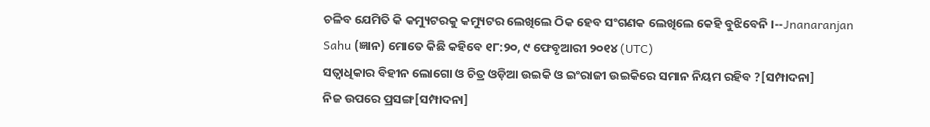ଚଳିବ ଯେମିତି କି କମ୍ୟୁଟରକୁ କମ୍ୟୁଟର ଲେଖିଲେ ଠିକ ହେବ ସଂଗଣକ ଲେଖିଲେ କେହି ବୁଝିବେନି ।--Jnanaranjan Sahu (ଜ୍ଞାନ) ମୋତେ କିଛି କହିବେ ୧୮:୨୦, ୯ ଫେବୃଆରୀ ୨୦୧୪ (UTC)
ସତ୍ଵାଧିକାର ବିହୀନ ଲୋଗୋ ଓ ଚିତ୍ର ଓଡ଼ିଆ ଉଇକି ଓ ଇଂରାଜୀ ଉଇକିରେ ସମାନ ନିୟମ ରହିବ ?[ସମ୍ପାଦନା]
ନିଜ ଉପରେ ପ୍ରସଙ୍ଗ[ସମ୍ପାଦନା]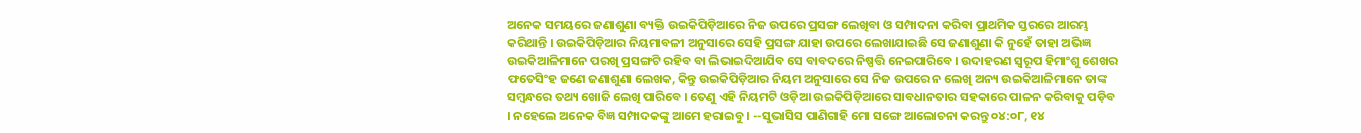ଅନେକ ସମୟରେ ଜଣାଶୁଣା ବ୍ୟକ୍ତି ଉଇକିପିଡ଼ିଆରେ ନିଜ ଉପରେ ପ୍ରସଙ୍ଗ ଲେଖିବା ଓ ସମ୍ପାଦନା କରିବା ପ୍ରାଥମିକ ସ୍ତରରେ ଆରମ୍ଭ କରିଥାନ୍ତି । ଉଇକିପିଡ଼ିଆର ନିୟମାବଳୀ ଅନୁସାରେ ସେହି ପ୍ରସଙ୍ଗ ଯାହା ଉପରେ ଲେଖାଯାଇଛି ସେ ଜଣାଶୁଣା କି ନୁହେଁ ତାହା ଅଭିଜ୍ଞ ଉଇକିଆଳିମାନେ ପରଖି ପ୍ରସଙ୍ଗଟି ରହିବ ବା ଲିଭାଇଦିଆଯିବ ସେ ବାବଦରେ ନିଷ୍ପ‌ତ୍ତି ନେଇପାରିବେ । ଉଦାହରଣ ସ୍ୱରୂପ ହିମାଂଶୁ ଶେଖର ଫତେସିଂହ ଜଣେ ଜଣାଶୁଣା ଲେଖକ, କିନ୍ତୁ ଉଇକିପିଡ଼ିଆର ନିୟମ ଅନୁସାରେ ସେ ନିଜ ଉପରେ ନ ଲେଖି ଅନ୍ୟ ଉଇକିଆଳିମାନେ ତାଙ୍କ ସମ୍ବନ୍ଧରେ ତ‌ଥ୍ୟ ଖୋଜି ଲେଖି ପାରିବେ । ତେଣୁ ଏହି ନିୟମଟି ଓଡ଼ିଆ ଉଇକିପିଡ଼ିଆରେ ସାବଧାନ‌ତାର ସ‌ହକାରେ ପାଳନ କରିବାକୁ ପଡ଼ିବ । ନ‌ହେଲେ ଅନେକ ବିଜ୍ଞ ସମ୍ପାଦକଙ୍କୁ ଆମେ ହରାଇବୁ । --ସୁଭାସିସ ପାଣିଗାହି ମୋ ସଙ୍ଗେ ଆଲୋଚନା କରନ୍ତୁ ୦୪:୦୮, ୧୪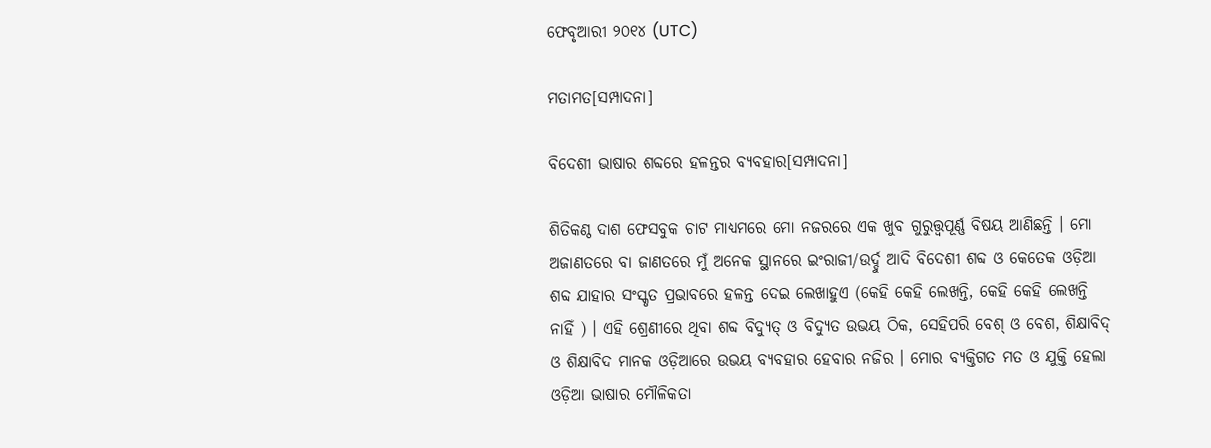ଫେବୃଆରୀ ୨୦୧୪ (UTC)

ମତାମତ[ସମ୍ପାଦନା]

ବିଦେଶୀ ଭାଷାର ଶବ୍ଦରେ ହଳନ୍ତର ବ୍ୟବହାର[ସମ୍ପାଦନା]

ଶିତିକଣ୍ଠ ଦାଶ ଫେସବୁକ ଚାଟ ମାଧ୍ୟମରେ ମୋ ନଜରରେ ଏକ ଖୁବ ଗୁରୁତ୍ତ୍ୱପୂର୍ଣ୍ଣ ବିଷୟ ଆଣିଛନ୍ତି । ମୋ ଅଜାଣତରେ ବା ଜାଣତରେ ମୁଁ ଅନେକ ସ୍ଥାନରେ ଇଂରାଜୀ/ଉର୍ଦ୍ଦୁ ଆଦି ବିଦେଶୀ ଶବ୍ଦ ଓ କେତେକ ଓଡ଼ିଆ ଶବ୍ଦ ଯାହାର ସଂସ୍କୃତ ପ୍ରଭାବରେ ହଳନ୍ତ ଦେଇ ଲେଖାହୁଏ (କେହି କେହି ଲେଖନ୍ତି, କେହି କେହି ଲେଖନ୍ତି ନାହିଁ ) । ଏହି ଶ୍ରେଣୀରେ ଥିବା ଶବ୍ଦ ବିଦ୍ୟୁତ୍ ଓ ବିଦ୍ୟୁତ ଉଭୟ ଠିକ, ସେହିପରି ବେଶ୍ ଓ ବେଶ, ଶିକ୍ଷାବିଦ୍ ଓ ଶିକ୍ଷାବିଦ ମାନକ ଓଡ଼ିଆରେ ଉଭୟ ବ୍ୟବହାର ହେବାର ନଜିର । ମୋର ବ୍ୟକ୍ତିଗତ ମତ ଓ ଯୁକ୍ତି ହେଲା ଓଡ଼ିଆ ଭାଷାର ମୌଳିକତା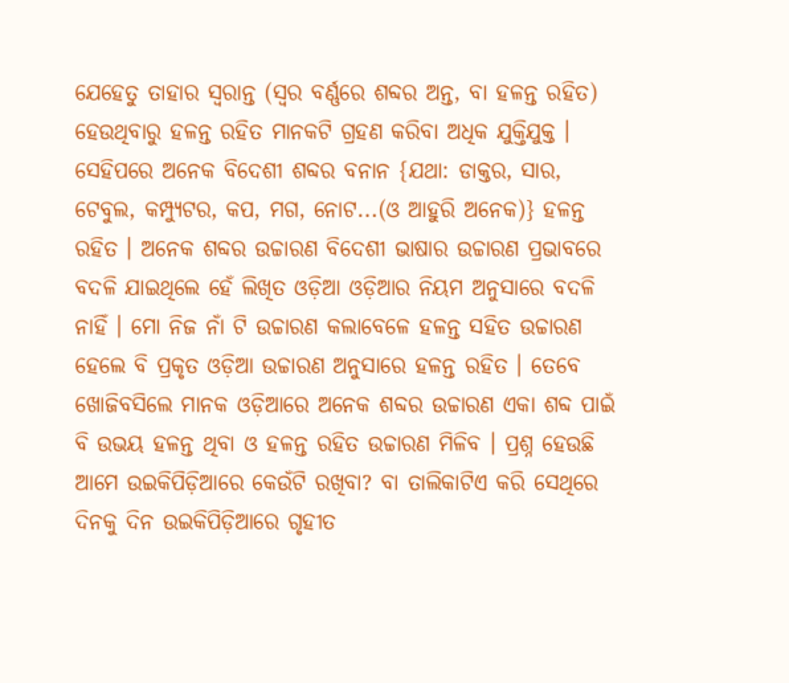ଯେହେତୁ ତାହାର ସ୍ୱରାନ୍ତ (ସ୍ୱର ବର୍ଣ୍ଣରେ ଶବ୍ଦର ଅନ୍ତ, ବା ହଳନ୍ତ ରହିତ) ହେଉଥିବାରୁ ହଳନ୍ତ ରହିତ ମାନକଟି ଗ୍ରହଣ କରିବା ଅଧିକ ଯୁକ୍ତିଯୁକ୍ତ । ସେହିପରେ ଅନେକ ବିଦେଶୀ ଶବ୍ଦର ବନାନ {ଯଥା: ଡାକ୍ତର, ସାର, ଟେବୁଲ, କମ୍ପ୍ୟୁଟର, କପ, ମଗ, ନୋଟ...(ଓ ଆହୁରି ଅନେକ)} ହଳନ୍ତ ରହିତ । ଅନେକ ଶବ୍ଦର ଉଚ୍ଚାରଣ ବିଦେଶୀ ଭାଷାର ଉଚ୍ଚାରଣ ପ୍ରଭାବରେ ବଦଳି ଯାଇଥିଲେ ହେଁ ଲିଖିତ ଓଡ଼ିଆ ଓଡ଼ିଆର ନିୟମ ଅନୁସାରେ ବଦଳି ନାହିଁ । ମୋ ନିଜ ନାଁ ଟି ଉଚ୍ଚାରଣ କଲାବେଳେ ହଳନ୍ତ ସହିତ ଉଚ୍ଚାରଣ ହେଲେ ବି ପ୍ରକୃତ ଓଡ଼ିଆ ଉଚ୍ଚାରଣ ଅନୁସାରେ ହଳନ୍ତ ରହିତ । ତେବେ ଖୋଜିବସିଲେ ମାନକ ଓଡ଼ିଆରେ ଅନେକ ଶବ୍ଦର ଉଚ୍ଚାରଣ ଏକା ଶବ୍ଦ ପାଇଁ ବି ଉଭୟ ହଳନ୍ତ ଥିବା ଓ ହଳନ୍ତ ରହିତ ଉଚ୍ଚାରଣ ମିଳିବ । ପ୍ରଶ୍ନ ହେଉଛି ଆମେ ଉଇକିପିଡ଼ିଆରେ କେଉଁଟି ରଖିବା? ବା ତାଲିକାଟିଏ କରି ସେଥିରେ ଦିନକୁ ଦିନ ଉଇକିପିଡ଼ିଆରେ ଗୃହୀତ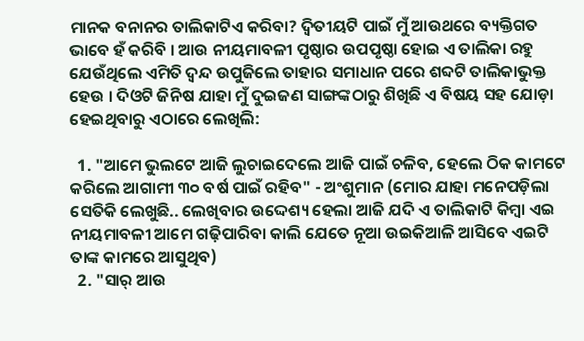ମାନକ ବନାନର ତାଲିକାଟିଏ କରିବା? ଦ୍ୱିତୀୟଟି ପାଇଁ ମୁଁ ଆଉଥରେ ବ୍ୟକ୍ତିଗତ ଭାବେ ହଁ କରିବି । ଆଉ ନୀୟମାବଳୀ ପୃଷ୍ଠାର ଉପପୃଷ୍ଠା ହୋଇ ଏ ତାଲିକା ରହୁ ଯେଉଁଥିଲେ ଏମିତି ଦ୍ୱନ୍ଦ ଉପୁଜିଲେ ତାହାର ସମାଧାନ ପରେ ଶବ୍ଦଟି ତାଲିକାଭୁକ୍ତ ହେଉ । ଦିଓଟି ଜିନିଷ ଯାହା ମୁଁ ଦୁଇଜଣ ସାଙ୍ଗଙ୍କଠାରୁ ଶିଖିଛି ଏ ବିଷୟ ସହ ଯୋଡ଼ା ହେଇଥିବାରୁ ଏଠାରେ ଲେଖିଲି:

  1. "ଆମେ ଭୁଲଟେ ଆଜି ଲୁଚାଇଦେଲେ ଆଜି ପାଇଁ ଚଳିବ, ହେଲେ ଠିକ କାମଟେ କରିଲେ ଆଗାମୀ ୩୦ ବର୍ଷ ପାଇଁ ରହିବ" - ଅଂଶୁମାନ (ମୋର ଯାହା ମନେପଡ଼ିଲା ସେତିକି ଲେଖୁଛି.. ଲେଖିବାର ଉଦ୍ଦେଶ୍ୟ ହେଲା ଆଜି ଯଦି ଏ ତାଲିକାଟି କିମ୍ବା ଏଇ ନୀୟମାବଳୀ ଆମେ ଗଢ଼ିପାରିବା କାଲି ଯେତେ ନୂଆ ଉଇକିଆଳି ଆସିବେ ଏଇଟି ତାଙ୍କ କାମରେ ଆସୁଥିବ)
  2. "ସାର୍ ଆଉ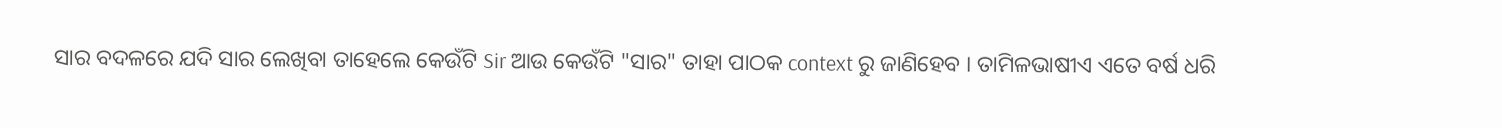ସାର ବଦଳରେ ଯଦି ସାର ଲେଖିବା ତାହେଲେ କେଉଁଟି Sir ଆଉ କେଉଁଟି "ସାର" ତାହା ପାଠକ context ରୁ ଜାଣିହେବ । ତାମିଳଭାଷୀଏ ଏତେ ବର୍ଷ ଧରି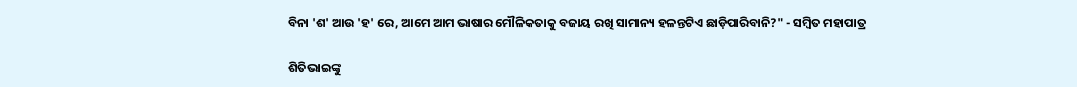ବିନା 'ଶ' ଆଉ 'ହ' ରେ, ଆମେ ଆମ ଭାଷାର ମୌଳିକତାକୁ ବଜାୟ ରଖି ସାମାନ୍ୟ ହଳନ୍ତଟିଏ ଛାଡ଼ିପାରିବାନି?" - ସମ୍ବିତ ମହାପାତ୍ର

ଶିତିଭାଇଙ୍କୁ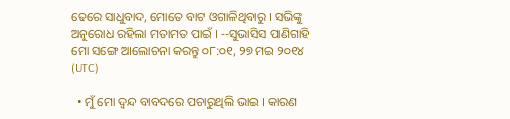ଢେରେ ସାଧୁବାଦ, ମୋତେ ବାଟ ଓଗାଳିଥିବାରୁ । ସଭିଙ୍କୁ ଅନୁରୋଧ ରହିଲା ମତାମତ ପାଇଁ । --ସୁଭାସିସ ପାଣିଗାହି ମୋ ସଙ୍ଗେ ଆଲୋଚନା କରନ୍ତୁ ୦୮:୦୧, ୨୭ ମଇ ୨୦୧୪ (UTC)

  • ମୁଁ ମୋ ଦ୍ଵନ୍ଦ ବାବଦରେ ପଚାରୁଥିଲି ଭାଇ । କାରଣ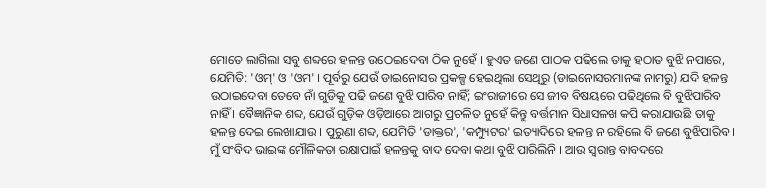ମୋତେ ଲାଗିଲା ସବୁ ଶବ୍ଦରେ ହଳନ୍ତ ଉଠେଇଦେବା ଠିକ ନୁହେଁ । ହୁଏତ ଜଣେ ପାଠକ ପଢିଲେ ତାକୁ ହଠାତ ବୁଝି ନପାରେ, ଯେମିତି: 'ଓମ୍' ଓ 'ଓମ' । ପୂର୍ବରୁ ଯେଉଁ ଡାଇନୋସର ପ୍ରକଳ୍ପ ହେଇଥିଲା ସେଥିରୁ (ଡାଇନୋସରମାନଙ୍କ ନାମରୁ) ଯଦି ହଳନ୍ତ ଉଠାଇଦେବା ତେବେ ନାଁ ଗୁଡିକୁ ପଢି ଜଣେ ବୁଝି ପାରିବ ନାହିଁ; ଇଂରାଜୀରେ ସେ ଜୀବ ବିଷୟରେ ପଢିଥିଲେ ବି ବୁଝିପାରିବ ନାହିଁ । ବୈଜ୍ଞାନିକ ଶବ୍ଦ, ଯେଉଁ ଗୁଡ଼ିକ ଓଡ଼ିଆରେ ଆଗରୁ ପ୍ରଚଳିତ ନୁହେଁ କିନ୍ତୁ ବର୍ତ୍ତମାନ ସିଧାସଳଖ କପି କରାଯାଉଛି ତାକୁ ହଳନ୍ତ ଦେଇ ଲେଖାଯାଉ । ପୁରୁଣା ଶବ୍ଦ, ଯେମିତି 'ଡାକ୍ତର', 'କମ୍ପ୍ୟୁଟର' ଇତ୍ୟାଦିରେ ହଳନ୍ତ ନ ରହିଲେ ବି ଜଣେ ବୁଝିପାରିବ । ମୁଁ ସଂବିଦ ଭାଇଙ୍କ ମୌଳିକତା ରକ୍ଷାପାଇଁ ହଳନ୍ତକୁ ବାଦ ଦେବା କଥା ବୁଝି ପାରିଲିନି । ଆଉ ସ୍ଵରାନ୍ତ ବାବଦରେ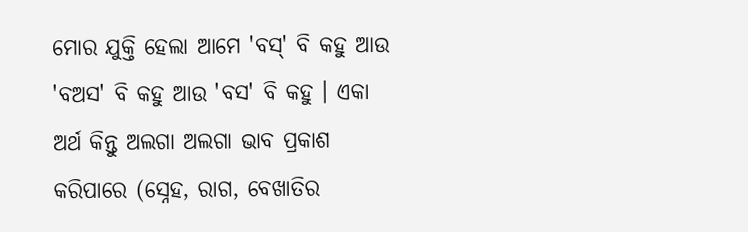ମୋର ଯୁକ୍ତି ହେଲା ଆମେ 'ବସ୍' ବି କହୁ ଆଉ 'ବଅସ' ବି କହୁ ଆଉ 'ବସ' ବି କହୁ । ଏକା ଅର୍ଥ କିନ୍ତୁ ଅଲଗା ଅଲଗା ଭାବ ପ୍ରକାଶ କରିପାରେ (ସ୍ନେହ, ରାଗ, ବେଖାତିର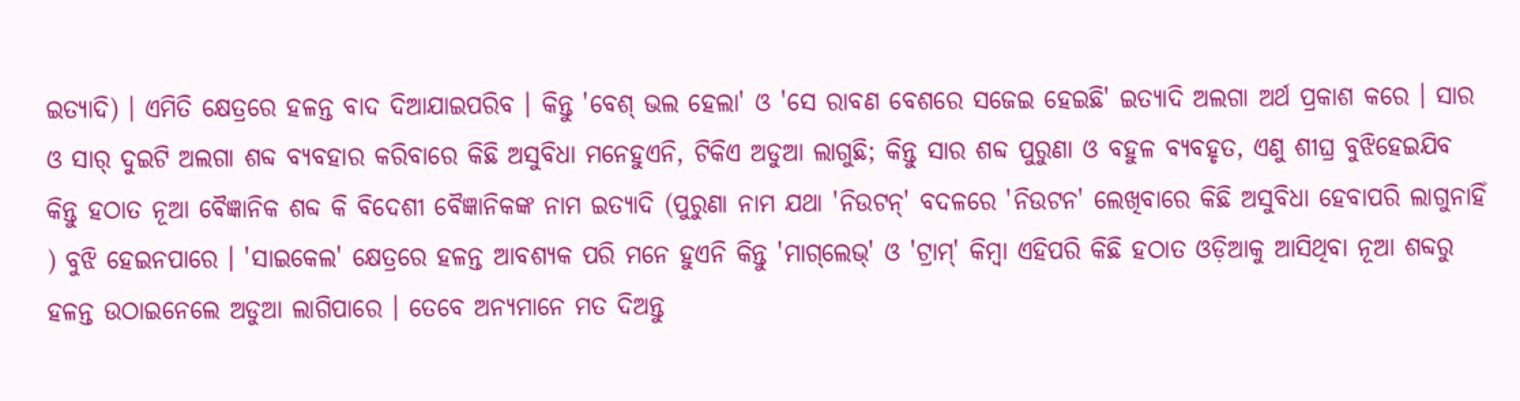ଇତ୍ୟାଦି) । ଏମିତି କ୍ଷେତ୍ରରେ ହଳନ୍ତ ବାଦ ଦିଆଯାଇପରିବ । କିନ୍ତୁ 'ବେଶ୍ ଭଲ ହେଲା' ଓ 'ସେ ରାବଣ ବେଶରେ ସଜେଇ ହେଇଛି' ଇତ୍ୟାଦି ଅଲଗା ଅର୍ଥ ପ୍ରକାଶ କରେ । ସାର ଓ ସାର୍ ଦୁଇଟି ଅଲଗା ଶବ୍ଦ ବ୍ୟବହାର କରିବାରେ କିଛି ଅସୁବିଧା ମନେହୁଏନି, ଟିକିଏ ଅଡୁଆ ଲାଗୁଛି; କିନ୍ତୁ ସାର ଶବ୍ଦ ପୁରୁଣା ଓ ବହୁଳ ବ୍ୟବହୃତ, ଏଣୁ ଶୀଘ୍ର ବୁଝିହେଇଯିବ କିନ୍ତୁ ହଠାତ ନୂଆ ବୈଜ୍ଞାନିକ ଶବ୍ଦ କି ବିଦେଶୀ ବୈଜ୍ଞାନିକଙ୍କ ନାମ ଇତ୍ୟାଦି (ପୁରୁଣା ନାମ ଯଥା 'ନିଉଟନ୍' ବଦଳରେ 'ନିଉଟନ' ଲେଖିବାରେ କିଛି ଅସୁବିଧା ହେବାପରି ଲାଗୁନାହିଁ ) ବୁଝି ହେଇନପାରେ । 'ସାଇକେଲ' କ୍ଷେତ୍ରରେ ହଳନ୍ତ ଆବଶ୍ୟକ ପରି ମନେ ହୁଏନି କିନ୍ତୁ 'ମାଗ୍‌ଲେଭ୍' ଓ 'ଟ୍ରାମ୍' କିମ୍ବା ଏହିପରି କିଛି ହଠାତ ଓଡ଼ିଆକୁ ଆସିଥିବା ନୂଆ ଶବ୍ଦରୁ ହଳନ୍ତ ଉଠାଇନେଲେ ଅଡୁଆ ଲାଗିପାରେ । ତେବେ ଅନ୍ୟମାନେ ମତ ଦିଅନ୍ତୁ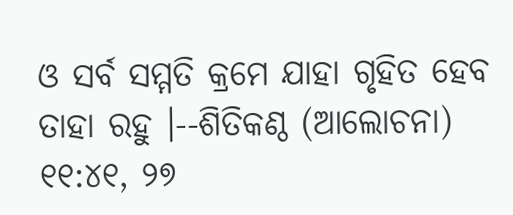ଓ ସର୍ବ ସମ୍ମତି କ୍ରମେ ଯାହା ଗୃହିତ ହେବ ତାହା ରହୁ ।--ଶିତିକଣ୍ଠ (ଆଲୋଚନା) ୧୧:୪୧, ୨୭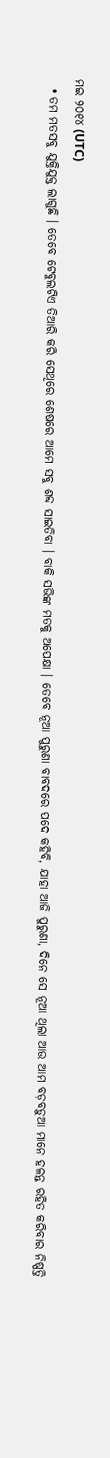ମଇ ୨୦୧୪ (UTC)
  • ତମ ମତସବୁ ଯୁକ୍ତିଯୁକ୍ତ ଲାଗୁଛି । ତେବେ ଟେବୁଲଟିଏ ତିଆରି କରି ସେଥିରେ ଶେଷରେ ଆମେ ସବୁ ଶବ୍ଦ ସାଇତିବା । ବାକି ସଭିଙ୍କ ମତକୁ ଅପେକ୍ଷା । ତେବେ ନୂଆ ପୁରୁଣା ବାବଦରେ ପଦେ କହିବି, ଯାହା ଆଜି ପୁରୁଣା, ଦିନେ ସେ ନୂଆ ଥିଲା ଆଉ ଆମ ବଡ଼ବଡ଼ୁଆ ମାନେ ହଳନ୍ତ ରହିତ କରିବାର ନିଷ୍ପତ୍ତି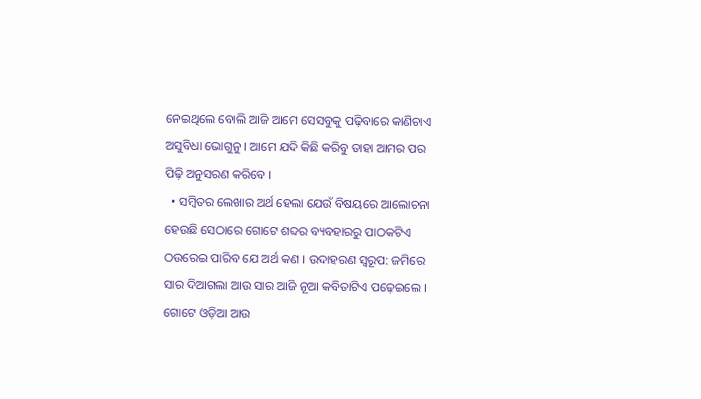ନେଇଥିଲେ ବୋଲି ଆଜି ଆମେ ସେସବୁକୁ ପଢ଼ିବାରେ କାଣିଚାଏ ଅସୁବିଧା ଭୋଗୁନୁ । ଆମେ ଯଦି କିଛି କରିବୁ ତାହା ଆମର ପର ପିଢ଼ି ଅନୁସରଣ କରିବେ ।
  • ସମ୍ବିତର ଲେଖାର ଅର୍ଥ ହେଲା ଯେଉଁ ବିଷୟରେ ଆଲୋଚନା ହେଉଛି ସେଠାରେ ଗୋଟେ ଶବ୍ଦର ବ୍ୟବହାରରୁ ପାଠକଟିଏ ଠଉରେଇ ପାରିବ ଯେ ଅର୍ଥ କଣ । ଉଦାହରଣ ସ୍ୱରୂପ: ଜମିରେ ସାର ଦିଆଗଲା ଆଉ ସାର ଆଜି ନୂଆ କବିତାଟିଏ ପଢ଼େଇଲେ । ଗୋଟେ ଓଡ଼ିଆ ଆଉ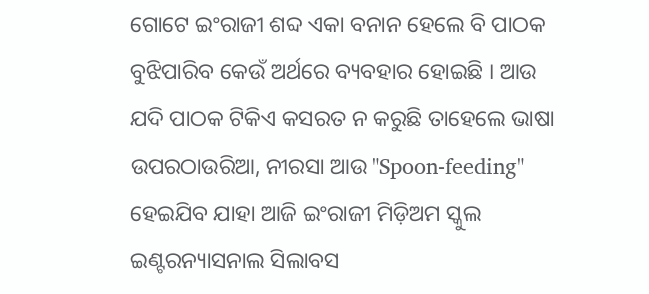ଗୋଟେ ଇଂରାଜୀ ଶବ୍ଦ ଏକା ବନାନ ହେଲେ ବି ପାଠକ ବୁଝିପାରିବ କେଉଁ ଅର୍ଥରେ ବ୍ୟବହାର ହୋଇଛି । ଆଉ ଯଦି ପାଠକ ଟିକିଏ କସରତ ନ କରୁଛି ତାହେଲେ ଭାଷା ଉପରଠାଉରିଆ, ନୀରସା ଆଉ "Spoon-feeding" ହେଇଯିବ ଯାହା ଆଜି ଇଂରାଜୀ ମିଡ଼ିଅମ ସ୍କୁଲ ଇଣ୍ଟରନ୍ୟାସନାଲ ସିଲାବସ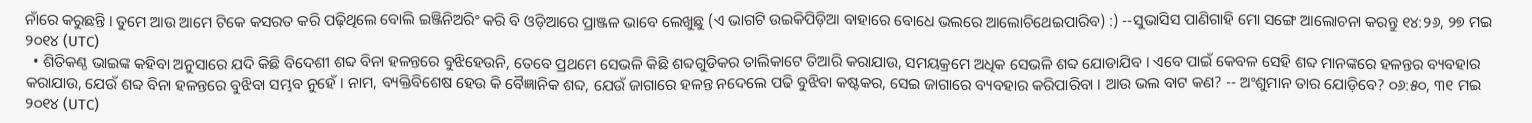ନାଁରେ କରୁଛନ୍ତି । ତୁମେ ଆଉ ଆମେ ଟିକେ କସରତ କରି ପଢ଼ିଥିଲେ ବୋଲି ଇଞ୍ଜିନିଅରିଂ କରି ବି ଓଡ଼ିଆରେ ପ୍ରାଞ୍ଜଳ ଭାବେ ଲେଖୁଛୁ (ଏ ଭାଗଟି ଉଇକିପିଡ଼ିଆ ବାହାରେ ବୋଧେ ଭଲରେ ଆଲୋଚିଥେଇପାରିବ) :) --ସୁଭାସିସ ପାଣିଗାହି ମୋ ସଙ୍ଗେ ଆଲୋଚନା କରନ୍ତୁ ୧୪:୨୬, ୨୭ ମଇ ୨୦୧୪ (UTC)
  • ଶିତିକଣ୍ଠ ଭାଇଙ୍କ କହିବା ଅନୁସାରେ ଯଦି କିଛି ବିଦେଶୀ ଶବ୍ଦ ବିନା ହଳନ୍ତରେ ବୁଝିହେଉନି, ତେବେ ପ୍ରଥମେ ସେଭଳି କିଛି ଶବ୍ଦଗୁଡିକର ତାଲିକାଟେ ତିଆରି କରାଯାଉ, ସମୟକ୍ରମେ ଅଧିକ ସେଭଳି ଶବ୍ଦ ଯୋଡାଯିବ । ଏବେ ପାଇଁ କେବଳ ସେହି ଶବ୍ଦ ମାନଙ୍କରେ ହଳନ୍ତର ବ୍ୟବହାର କରାଯାଉ, ଯେଉଁ ଶବ୍ଦ ବିନା ହଳନ୍ତରେ ବୁଝିବା ସମ୍ଭବ ନୁହେଁ । ନାମ, ବ୍ୟକ୍ତିବିଶେଷ ହେଉ କି ବୈଜ୍ଞାନିକ ଶବ୍ଦ, ଯେଉଁ ଜାଗାରେ ହଳନ୍ତ ନଦେଲେ ପଢି ବୁଝିବା କଷ୍ଟକର, ସେଇ ଜାଗାରେ ବ୍ୟବହାର କରିପାରିବା । ଆଉ ଭଲ ବାଟ କଣ? -- ଅଂଶୁମାନ ତାର ଯୋଡ଼ିବେ? ୦୬:୫୦, ୩୧ ମଇ ୨୦୧୪ (UTC)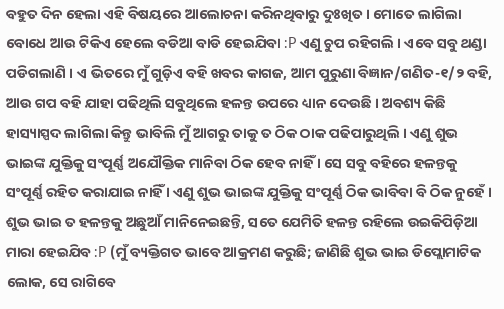ବହୁତ ଦିନ ହେଲା ଏହି ବିଷୟରେ ଆଲୋଚନା କରିନଥିବାରୁ ଦୁଃଖିତ । ମୋତେ ଲାଗିଲା ବୋଧେ ଆଉ ଟିକିଏ ହେଲେ ବଡିଆ ବାଡି ହେଇଯିବା :P ଏଣୁ ଚୁପ ରହିଗଲି । ଏବେ ସବୁ ଥଣ୍ଡା ପଡିଗଲାଣି । ଏ ଭିତରେ ମୁଁ ଗୁଡ଼ିଏ ବହି ଖବର କାଗଜ, ଆମ ପୁରୁଣା ବିଜ୍ଞାନ/ଗଣିତ-୧/୨ ବହି, ଆଉ ଗପ ବହି ଯାହା ପଢିଥିଲି ସବୁଥିଲେ ହଳନ୍ତ ଉପରେ ଧ୍ୟାନ ଦେଉଛି । ଅବଶ୍ୟ କିଛି ହାସ୍ୟାସ୍ପଦ ଲାଗିଲା କିନ୍ତୁ ଭାବିଲି ମୁଁ ଆଗରୁ ତାକୁ ତ ଠିକ ଠାକ ପଢିପାରୁଥିଲି । ଏଣୁ ଶୁଭ ଭାଇଙ୍କ ଯୁକ୍ତିକୁ ସଂପୂର୍ଣ୍ଣ ଅଯୌକ୍ତିକ ମାନିବା ଠିକ ହେବ ନାହିଁ । ସେ ସବୁ ବହିରେ ହଳନ୍ତକୁ ସଂପୂର୍ଣ୍ଣ ରହିତ କରାଯାଇ ନାହିଁ । ଏଣୁ ଶୁଭ ଭାଇଙ୍କ ଯୁକ୍ତିକୁ ସଂପୂର୍ଣ୍ଣ ଠିକ ଭାବିବା ବି ଠିକ ନୁହେଁ । ଶୁଭ ଭାଇ ତ ହଳନ୍ତକୁ ଅଛୁଆଁ ମାନିନେଇଛନ୍ତି, ସତେ ଯେମିତି ହଳନ୍ତ ରହିଲେ ଉଇକିପିଡ଼ିଆ ମାରା ହେଇଯିବ :P (ମୁଁ ବ୍ୟକ୍ତିଗତ ଭାବେ ଆକ୍ରମଣ କରୁଛି; ଜାଣିଛି ଶୁଭ ଭାଇ ଡିପ୍ଲୋମାଟିକ ଲୋକ, ସେ ରାଗିବେ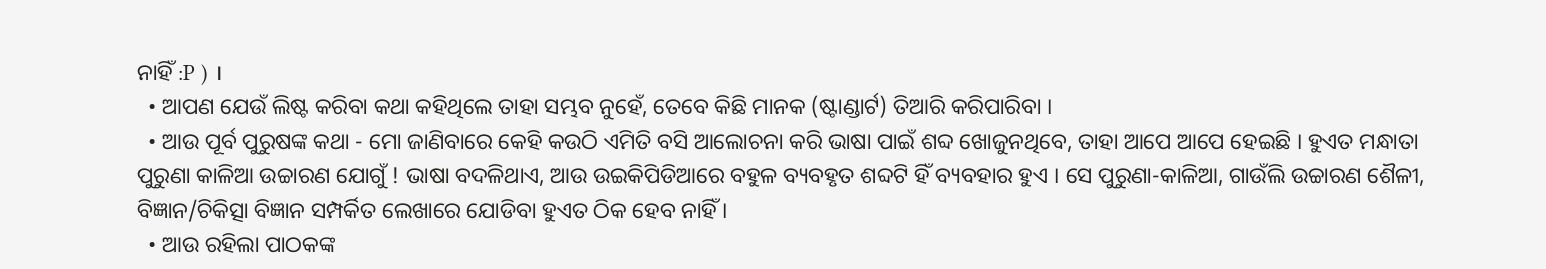ନାହିଁ :P ) ।
  • ଆପଣ ଯେଉଁ ଲିଷ୍ଟ କରିବା କଥା କହିଥିଲେ ତାହା ସମ୍ଭବ ନୁହେଁ, ତେବେ କିଛି ମାନକ (ଷ୍ଟାଣ୍ଡାର୍ଟ) ତିଆରି କରିପାରିବା ।
  • ଆଉ ପୂର୍ବ ପୁରୁଷଙ୍କ କଥା - ମୋ ଜାଣିବାରେ କେହି କଉଠି ଏମିତି ବସି ଆଲୋଚନା କରି ଭାଷା ପାଇଁ ଶବ୍ଦ ଖୋଜୁନଥିବେ, ତାହା ଆପେ ଆପେ ହେଇଛି । ହୁଏତ ମନ୍ଧାତା ପୁରୁଣା କାଳିଆ ଉଚ୍ଚାରଣ ଯୋଗୁଁ ! ଭାଷା ବଦଳିଥାଏ, ଆଉ ଉଇକିପିଡିଆରେ ବହୁଳ ବ୍ୟବହୃତ ଶବ୍ଦଟି ହିଁ ବ୍ୟବହାର ହୁଏ । ସେ ପୁରୁଣା-କାଳିଆ, ଗାଉଁଲି ଉଚ୍ଚାରଣ ଶୈଳୀ, ବିଜ୍ଞାନ/ଚିକିତ୍ସା ବିଜ୍ଞାନ ସମ୍ପର୍କିତ ଲେଖାରେ ଯୋଡିବା ହୁଏତ ଠିକ ହେବ ନାହିଁ ।
  • ଆଉ ରହିଲା ପାଠକଙ୍କ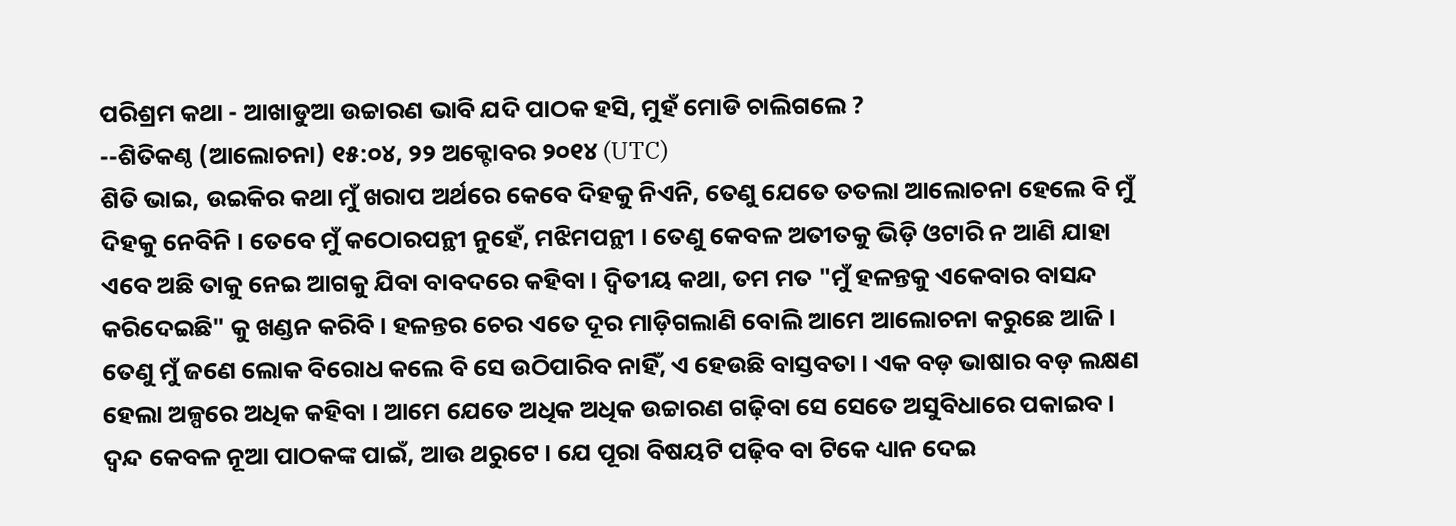ପରିଶ୍ରମ କଥା - ଆଖାଡୁଆ ଉଚ୍ଚାରଣ ଭାବି ଯଦି ପାଠକ ହସି, ମୁହଁ ମୋଡି ଚାଲିଗଲେ ?
--ଶିତିକଣ୍ଠ (ଆଲୋଚନା) ୧୫:୦୪, ୨୨ ଅକ୍ଟୋବର ୨୦୧୪ (UTC)
ଶିତି ଭାଇ, ଉଇକିର କଥା ମୁଁ ଖରାପ ଅର୍ଥରେ କେବେ ଦିହକୁ ନିଏନି, ତେଣୁ ଯେତେ ତତଲା ଆଲୋଚନା ହେଲେ ବି ମୁଁ ଦିହକୁ ନେବିନି । ତେବେ ମୁଁ କଠୋରପନ୍ଥୀ ନୁହେଁ, ମଝିମପନ୍ଥୀ । ତେଣୁ କେବଳ ଅତୀତକୁ ଭିଡ଼ି ଓଟାରି ନ ଆଣି ଯାହା ଏବେ ଅଛି ତାକୁ ନେଇ ଆଗକୁ ଯିବା ବାବଦରେ କହିବା । ଦ୍ୱିତୀୟ କଥା, ତମ ମତ "ମୁଁ ହଳନ୍ତକୁ ଏକେବାର ବାସନ୍ଦ କରିଦେଇଛି" କୁ ଖଣ୍ଡନ କରିବି । ହଳନ୍ତର ଚେର ଏତେ ଦୂର ମାଡ଼ିଗଲାଣି ବୋଲି ଆମେ ଆଲୋଚନା କରୁଛେ ଆଜି । ତେଣୁ ମୁଁ ଜଣେ ଲୋକ ବିରୋଧ କଲେ ବି ସେ ଉଠିପାରିବ ନାହିଁ, ଏ ହେଉଛି ବାସ୍ତବତା । ଏକ ବଡ଼ ଭାଷାର ବଡ଼ ଲକ୍ଷଣ ହେଲା ଅଳ୍ପରେ ଅଧିକ କହିବା । ଆମେ ଯେତେ ଅଧିକ ଅଧିକ ଉଚ୍ଚାରଣ ଗଢ଼ିବା ସେ ସେତେ ଅସୁବିଧାରେ ପକାଇବ । ଦ୍ୱନ୍ଦ କେବଳ ନୂଆ ପାଠକଙ୍କ ପାଇଁ, ଆଉ ଥରୁଟେ । ଯେ ପୂରା ବିଷୟଟି ପଢ଼ିବ ବା ଟିକେ ଧ୍ୟାନ ଦେଇ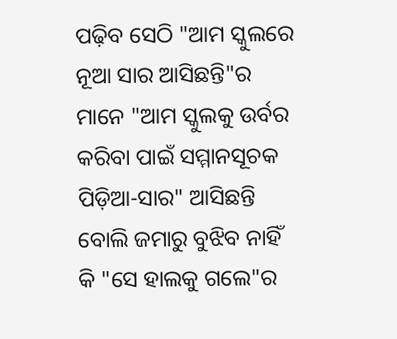ପଢ଼ିବ ସେଠି "ଆମ ସ୍କୁଲରେ ନୂଆ ସାର ଆସିଛନ୍ତି"ର ମାନେ "ଆମ ସ୍କୁଲକୁ ଉର୍ବର କରିବା ପାଇଁ ସମ୍ମାନସୂଚକ ପିଡ଼ିଆ-ସାର" ଆସିଛନ୍ତି ବୋଲି ଜମାରୁ ବୁଝିବ ନାହିଁ କି "ସେ ହାଲକୁ ଗଲେ"ର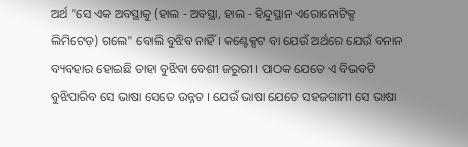ଅର୍ଥ "ସେ ଏକ ଅବସ୍ଥାକୁ (ହାଲ - ଅବସ୍ଥା, ହାଲ - ହିନ୍ଦୁସ୍ଥାନ ଏରୋନୋଟିକ୍ସ ଲିମିଟେଡ଼) ଗଲେ" ବୋଲି ବୁଝିବ ନାହିଁ । କଣ୍ଟେକ୍ସଟ ବା ଯେଉଁ ଅର୍ଥରେ ଯେଉଁ ବନାନ ବ୍ୟବହାର ହୋଇଛି ତାହା ବୁଝିବା ବେଶୀ ଜରୁରୀ । ପାଠକ ଯେତେ ଏ ବିଭବଟି ବୁଝିପାରିବ ସେ ଭାଷା ସେତେ ଉନ୍ନତ । ଯେଉଁ ଭାଷା ଯେତେ ସହଜଗାମୀ ସେ ଭାଷା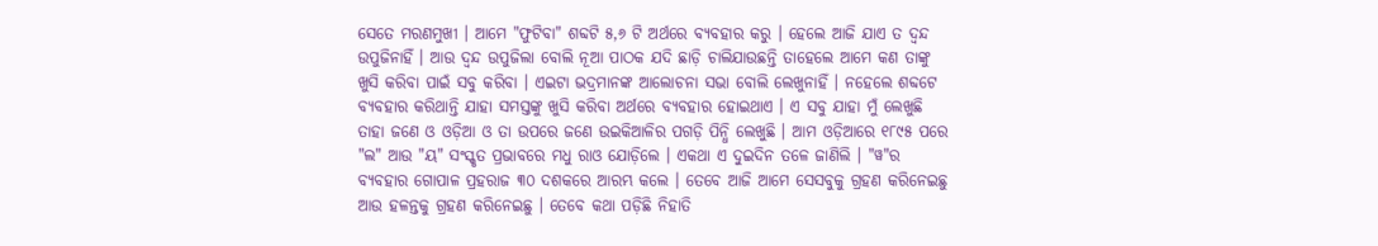ସେତେ ମରଣମୁଖୀ । ଆମେ "ଫୁଟିବା" ଶବ୍ଦଟି ୫,୬ ଟି ଅର୍ଥରେ ବ୍ୟବହାର କରୁ । ହେଲେ ଆଜି ଯାଏ ତ ଦ୍ୱନ୍ଦ ଉପୁଜିନାହିଁ । ଆଉ ଦ୍ୱନ୍ଦ ଉପୁଜିଲା ବୋଲି ନୂଆ ପାଠକ ଯଦି ଛାଡ଼ି ଚାଲିଯାଉଛନ୍ତି ତାହେଲେ ଆମେ କଣ ତାଙ୍କୁ ଖୁସି କରିବା ପାଇଁ ସବୁ କରିବା । ଏଇଟା ଭଦ୍ରମାନଙ୍କ ଆଲୋଚନା ସଭା ବୋଲି ଲେଖୁନାହିଁ । ନହେଲେ ଶବ୍ଦଟେ ବ୍ୟବହାର କରିଥାନ୍ତି ଯାହା ସମସ୍ତଙ୍କୁ ଖୁସି କରିବା ଅର୍ଥରେ ବ୍ୟବହାର ହୋଇଥାଏ । ଏ ସବୁ ଯାହା ମୁଁ ଲେଖୁଛି ତାହା ଜଣେ ଓ ଓଡ଼ିଆ ଓ ତା ଉପରେ ଜଣେ ଉଇକିଆଳିର ପଗଡ଼ି ପିନ୍ଧି ଲେଖୁଛି । ଆମ ଓଡ଼ିଆରେ ୧୮୯୫ ପରେ "ଲ" ଆଉ "ୟ" ସଂସ୍କୃତ ପ୍ରଭାବରେ ମଧୁ ରାଓ ଯୋଡ଼ିଲେ । ଏକଥା ଏ ଦୁଇଦିନ ତଳେ ଜାଣିଲି । "ୱ"ର ବ୍ୟବହାର ଗୋପାଳ ପ୍ରହରାଜ ୩୦ ଦଶକରେ ଆରମ୍ଭ କଲେ । ତେବେ ଆଜି ଆମେ ସେସବୁକୁ ଗ୍ରହଣ କରିନେଇଛୁ ଆଉ ହଳନ୍ତକୁ ଗ୍ରହଣ କରିନେଇଛୁ । ତେବେ କଥା ପଡ଼ିଛି ନିହାତି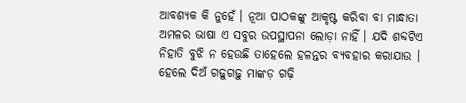ଆବଶ୍ୟକ କି ନୁହେଁ । ନୂଆ ପାଠକଙ୍କୁ ଆକୃଷ୍ଟ କରିବା ବା ମାନ୍ଧାତା ଅମଳର ଭାଷା ଏ ସବୁର ଉପସ୍ଥାପନା ଲୋଡ଼ା ନାହିଁ । ଯଦି ଶବ୍ଦଟିଏ ନିହାତି ବୁଝି ନ ହେଉଛି ତାହେଲେ ହଳନ୍ତର ବ୍ୟବହାର କରାଯାଉ । ହେଲେ ଦିଅଁ ଗଢ଼ୁଗଢ଼ୁ ମାଙ୍କଡ଼ ଗଢ଼ି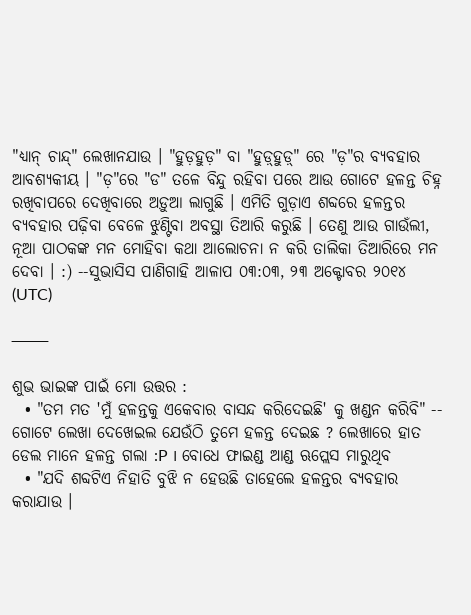"ଧ୍ୟାନ୍ ଚାନ୍ଦ୍" ଲେଖାନଯାଉ । "ହୁଡ଼ହୁଡ଼" ବା "ହୁଡ଼୍‌ହୁଡ଼୍" ରେ "ଡ଼"ର ବ୍ୟବହାର ଆବଶ୍ୟକୀୟ । "ଡ଼"ରେ "ଡ" ତଳେ ବିନ୍ଦୁ ରହିବା ପରେ ଆଉ ଗୋଟେ ହଳନ୍ତ ଚିହ୍ନ ରଖିବାପରେ ଦେଖିବାରେ ଅଡ଼ୁଆ ଲାଗୁଛି । ଏମିତି ଗୁଡ଼ାଏ ଶବ୍ଦରେ ହଳନ୍ତର ବ୍ୟବହାର ପଢ଼ିବା ବେଳେ ଝୁଣ୍ଟିବା ଅବସ୍ଥା ତିଆରି କରୁଛି । ତେଣୁ ଆଉ ଗାଉଁଲୀ, ନୂଆ ପାଠକଙ୍କ ମନ ମୋହିବା କଥା ଆଲୋଚନା ନ କରି ତାଲିକା ତିଆରିରେ ମନ ଦେବା । :) --ସୁଭାସିସ ପାଣିଗାହି ଆଳାପ ୦୩:୦୩, ୨୩ ଅକ୍ଟୋବର ୨୦୧୪ (UTC)

───

ଶୁଭ ଭାଇଙ୍କ ପାଇଁ ମୋ ଉତ୍ତର :
  • "ତମ ମତ 'ମୁଁ ହଳନ୍ତକୁ ଏକେବାର ବାସନ୍ଦ କରିଦେଇଛି' କୁ ଖଣ୍ଡନ କରିବି" -- ଗୋଟେ ଲେଖା ଦେଖେଇଲ ଯେଉଁଠି ତୁମେ ହଳନ୍ତ ଦେଇଛ ? ଲେଖାରେ ହାତ ଡେଲ ମାନେ ହଳନ୍ତ ଗଲା :P । ବୋଧେ ଫାଇଣ୍ଡ ଆଣ୍ଡ ଋପ୍ଲେସ ମାରୁଥିବ
  • "ଯଦି ଶବ୍ଦଟିଏ ନିହାତି ବୁଝି ନ ହେଉଛି ତାହେଲେ ହଳନ୍ତର ବ୍ୟବହାର କରାଯାଉ ।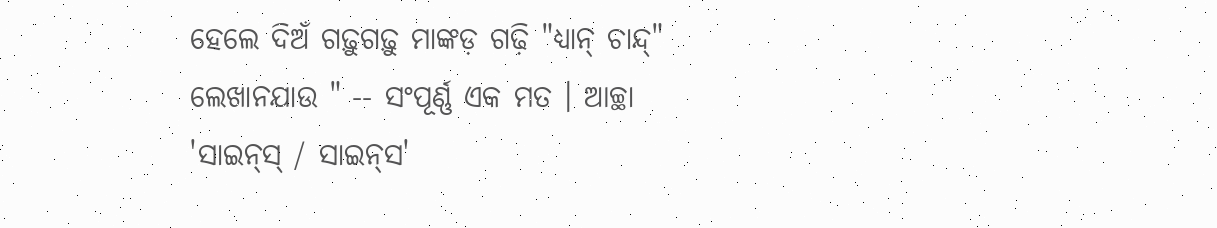ହେଲେ ଦିଅଁ ଗଢ଼ୁଗଢ଼ୁ ମାଙ୍କଡ଼ ଗଢ଼ି "ଧ୍ୟାନ୍ ଚାନ୍ଦ୍" ଲେଖାନଯାଉ " -- ସଂପୂର୍ଣ୍ଣ ଏକ ମତ । ଆଚ୍ଛା 'ସାଇନ୍‌ସ୍ / ସାଇନ୍‌ସ'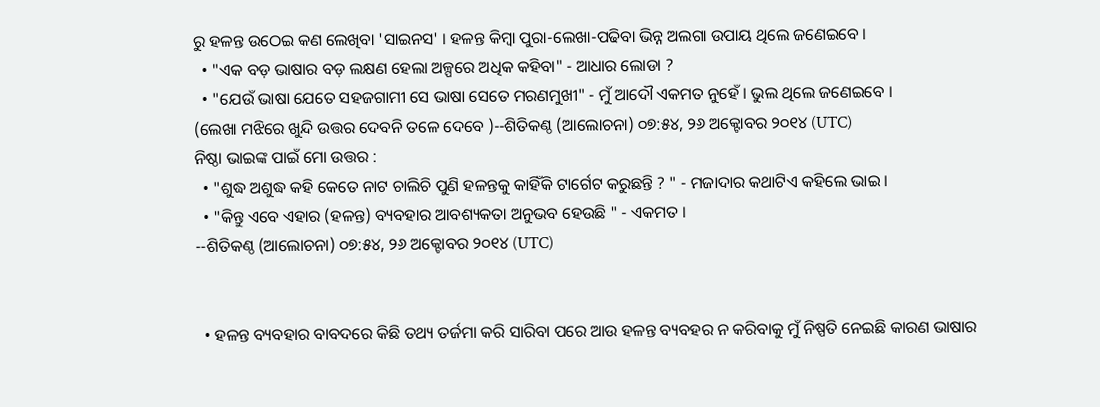ରୁ ହଳନ୍ତ ଉଠେଇ କଣ ଲେଖିବା 'ସାଇନସ' । ହଳନ୍ତ କିମ୍ବା ପୁରା-ଲେଖା-ପଢିବା ଭିନ୍ନ ଅଲଗା ଉପାୟ ଥିଲେ ଜଣେଇବେ ।
  • "ଏକ ବଡ଼ ଭାଷାର ବଡ଼ ଲକ୍ଷଣ ହେଲା ଅଳ୍ପରେ ଅଧିକ କହିବା" - ଆଧାର ଲୋଡା ?
  • "ଯେଉଁ ଭାଷା ଯେତେ ସହଜଗାମୀ ସେ ଭାଷା ସେତେ ମରଣମୁଖୀ" - ମୁଁ ଆଦୌ ଏକମତ ନୁହେଁ । ଭୁଲ ଥିଲେ ଜଣେଇବେ ।
(ଲେଖା ମଝିରେ ଖୁନ୍ଦି ଉତ୍ତର ଦେବନି ତଳେ ଦେବେ )--ଶିତିକଣ୍ଠ (ଆଲୋଚନା) ୦୭:୫୪, ୨୬ ଅକ୍ଟୋବର ୨୦୧୪ (UTC)
ନିଷ୍ଠା ଭାଇଙ୍କ ପାଇଁ ମୋ ଉତ୍ତର :
  • "ଶୁଦ୍ଧ ଅଶୁଦ୍ଧ କହି କେତେ ନାଟ ଚାଲିଚି ପୁଣି ହଳନ୍ତକୁ କାହିଁକି ଟାର୍ଗେଟ କରୁଛନ୍ତି ? " - ମଜାଦାର କଥାଟିଏ କହିଲେ ଭାଇ ।
  • "କିନ୍ତୁ ଏବେ ଏହାର (ହଳନ୍ତ) ବ୍ୟବହାର ଆବଶ୍ୟକତା ଅନୁଭବ ହେଉଛି " - ଏକମତ ।
--ଶିତିକଣ୍ଠ (ଆଲୋଚନା) ୦୭:୫୪, ୨୬ ଅକ୍ଟୋବର ୨୦୧୪ (UTC)


  • ହଳନ୍ତ ବ୍ୟବହାର ବାବଦରେ କିଛି ତଥ୍ୟ ତର୍ଜମା କରି ସାରିବା ପରେ ଆଉ ହଳନ୍ତ ବ୍ୟବହର ନ କରିବାକୁ ମୁଁ ନିଷ୍ପତି ନେଇଛି କାରଣ ଭାଷାର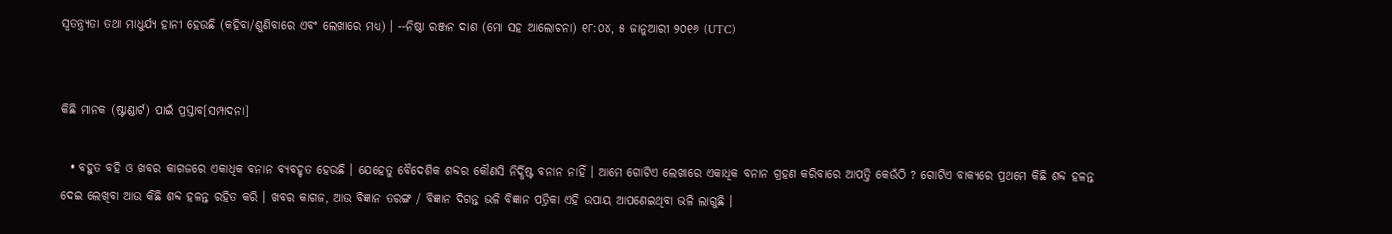ସ୍ବତନ୍ତ୍ର୍ୟତା ତଥା ମାଧୁର୍ଯ୍ୟ ହାନୀ ହେଉଛି (କହିବା/ଶୁଣିବାରେ ଏବଂ ଲେଖାରେ ମଧ୍ୟ) । --ନିଷ୍ଠା ରଞ୍ଜନ ଦାଶ (ମୋ ସହ ଆଲୋଚନା) ୧୮:୦୪, ୫ ଜାନୁଆରୀ ୨୦୧୬ (UTC)


କିଛି ମାନକ (ଷ୍ଟାଣ୍ଡାର୍ଟ) ପାଇଁ ପ୍ରସ୍ତାବ[ସମ୍ପାଦନା]

  • ବହୁତ ବହି ଓ ଖବର କାଗଜରେ ଏକାଧିକ ବନାନ ବ୍ୟବହୃତ ହେଉଛି । ଯେହେତୁ ବୈଦେଶିକ ଶବ୍ଦର କୌଣସି ନିର୍ଦ୍ଧିଷ୍ଟ ବନାନ ନାହିଁ । ଆମେ ଗୋଟିଏ ଲେଖାରେ ଏକାଧିକ ବନାନ ଗ୍ରହଣ କରିବାରେ ଆପତ୍ତି କେଉଁଠି ? ଗୋଟିଏ ବାକ୍ୟରେ ପ୍ରଥମେ କିଛି ଶବ୍ଦ ହଳନ୍ତ ଦେଇ ଲେଖିବା ଆଉ କିଛି ଶବ୍ଦ ହଳନ୍ତ ରହିତ କରି । ଖବର କାଗଜ, ଆଉ ବିଜ୍ଞାନ ତରଙ୍ଗ / ବିଜ୍ଞାନ ଦିଗନ୍ତ ଭଳି ବିଜ୍ଞାନ ପତ୍ରିକା ଏହି ଉପାୟ ଆପଣେଇଥିବା ଭଳି ଲାଗୁଛି ।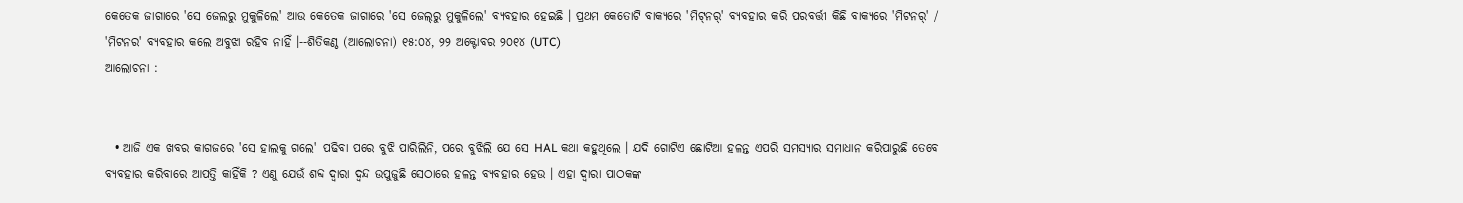କେତେକ ଜାଗାରେ 'ସେ ଜେଲରୁ ମୁକୁଳିଲେ' ଆଉ କେତେକ ଜାଗାରେ 'ସେ ଜେଲ୍‌ରୁ ମୁକୁଳିଲେ' ବ୍ୟବହାର ହେଇଛି । ପ୍ରଥମ କେତୋଟି ବାକ୍ୟରେ 'ମିଟ୍‌ନର୍' ବ୍ୟବହାର କରି ପରବର୍ତ୍ତୀ କିଛି ବାକ୍ୟରେ 'ମିଟନର୍' / 'ମିଟନର' ବ୍ୟବହାର କଲେ ଅବୁଝା ରହିବ ନାହିଁ ।--ଶିତିକଣ୍ଠ (ଆଲୋଚନା) ୧୫:୦୪, ୨୨ ଅକ୍ଟୋବର ୨୦୧୪ (UTC)
ଆଲୋଚନା :


  • ଆଜି ଏକ ଖବର କାଗଜରେ 'ସେ ହାଲକୁ ଗଲେ' ପଢିବା ପରେ ବୁଝି ପାରିଲିନି, ପରେ ବୁଝିଲି ଯେ ସେ HAL କଥା କହୁଥିଲେ । ଯଦି ଗୋଟିଏ ଛୋଟିଆ ହଳନ୍ତ ଏପରି ସମସ୍ୟାର ସମାଧାନ କରିପାରୁଛି ତେବେ ବ୍ୟବହାର କରିବାରେ ଆପତ୍ତି କାହିଁକି ? ଏଣୁ ଯେଉଁ ଶବ୍ଦ ଦ୍ଵାରା ଦ୍ଵନ୍ଦ ଉପୁଜୁଛି ସେଠାରେ ହଳନ୍ତ ବ୍ୟବହାର ହେଉ । ଏହା ଦ୍ଵାରା ପାଠକଙ୍କ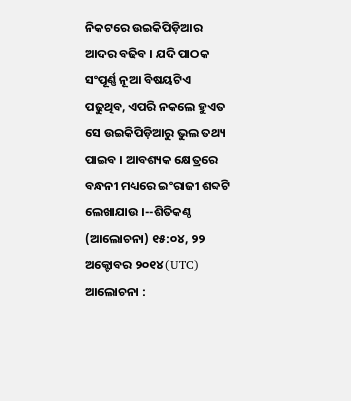ନିକଟରେ ଉଇକିପିଡ଼ିଆର ଆଦର ବଢିବ । ଯଦି ପାଠକ ସଂପୂର୍ଣ୍ଣ ନୂଆ ବିଷୟଟିଏ ପଢୁଥିବ, ଏପରି ନକଲେ ହୁଏତ ସେ ଉଇକିପିଡ଼ିଆରୁ ଭୁଲ ତଥ୍ୟ ପାଇବ । ଆବଶ୍ୟକ କ୍ଷେତ୍ରରେ ବନ୍ଧନୀ ମଧ୍ୟରେ ଇଂରାଜୀ ଶବ୍ଦଟି ଲେଖାଯାଉ ।--ଶିତିକଣ୍ଠ (ଆଲୋଚନା) ୧୫:୦୪, ୨୨ ଅକ୍ଟୋବର ୨୦୧୪ (UTC)
ଆଲୋଚନା :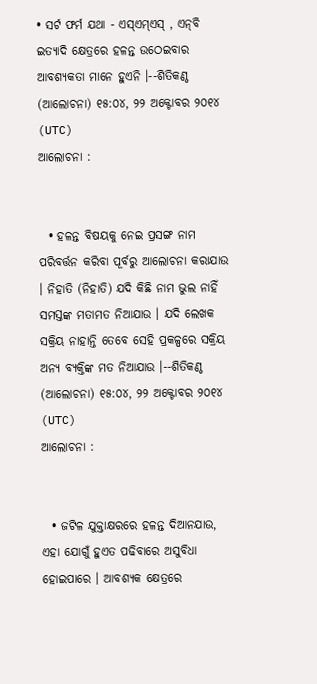• ସର୍ଟ ଫର୍ମ ଯଥା - ଏସ୍ଏମ୍ଏସ୍ , ଏନ୍‌ବି ଇତ୍ୟାଦି କ୍ଷେତ୍ରରେ ହଳନ୍ତ ଉଠେଇବାର ଆବଶ୍ୟକତା ମାନେ ହୁଏନି ।--ଶିତିକଣ୍ଠ (ଆଲୋଚନା) ୧୫:୦୪, ୨୨ ଅକ୍ଟୋବର ୨୦୧୪ (UTC)
ଆଲୋଚନା :


  • ହଳନ୍ତ ବିଷୟକୁ ନେଇ ପ୍ରସଙ୍ଗ ନାମ ପରିବର୍ତ୍ତନ କରିବା ପୂର୍ବରୁ ଆଲୋଚନା କରାଯାଉ । ନିହାତି (ନିହାତି) ଯଦି କିଛି ନାମ ଭୁଲ ନାହିଁ ସମସ୍ତଙ୍କ ମତାମତ ନିଆଯାଉ । ଯଦି ଲେଖକ ସକ୍ରିୟ ନାହାନ୍ତି ତେବେ ସେହି ପ୍ରକଳ୍ପରେ ସକ୍ରିୟ ଅନ୍ୟ ବ୍ୟକ୍ତିଙ୍କ ମତ ନିଆଯାଉ ।--ଶିତିକଣ୍ଠ (ଆଲୋଚନା) ୧୫:୦୪, ୨୨ ଅକ୍ଟୋବର ୨୦୧୪ (UTC)
ଆଲୋଚନା :


  • ଜଟିଳ ଯୁକ୍ତାକ୍ଷରରେ ହଳନ୍ତ ଦିଆନଯାଉ, ଏହା ଯୋଗୁଁ ହୁଏତ ପଢିବାରେ ଅସୁବିଧା ହୋଇପାରେ । ଆବଶ୍ୟକ କ୍ଷେତ୍ରରେ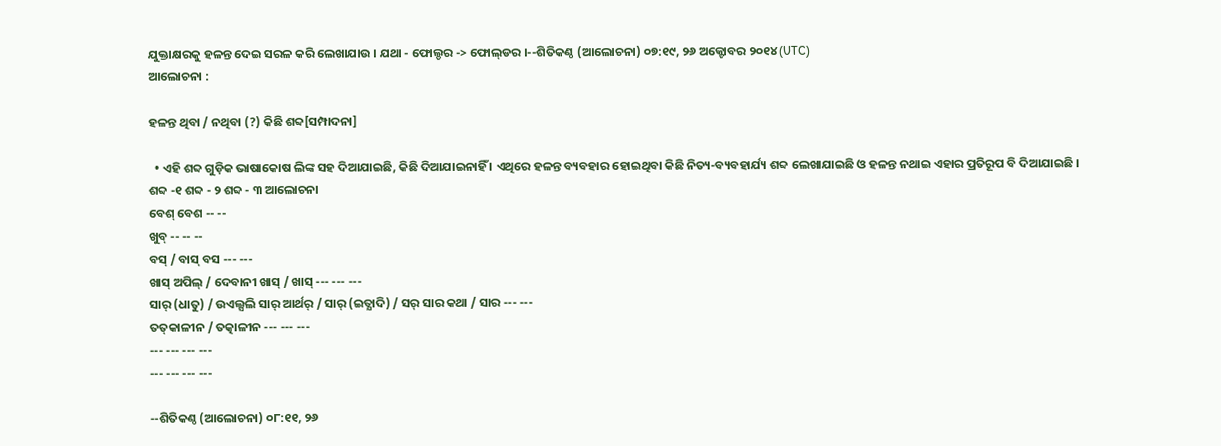ଯୁକ୍ତାକ୍ଷରକୁ ହଳନ୍ତ ଦେଇ ସରଳ କରି ଲେଖାଯାଉ । ଯଥା - ଫୋଲ୍ଡର -> ଫୋଲ୍‌ଡର ।--ଶିତିକଣ୍ଠ (ଆଲୋଚନା) ୦୭:୧୯, ୨୬ ଅକ୍ଟୋବର ୨୦୧୪ (UTC)
ଆଲୋଚନା :

ହଳନ୍ତ ଥିବା / ନଥିବା (?) କିଛି ଶବ୍ଦ[ସମ୍ପାଦନା]

  • ଏହି ଶବ୍ଦ ଗୁଡ଼ିକ ଭାଷାକୋଷ ଲିଙ୍କ ସହ ଦିଆଯାଇଛି, କିଛି ଦିଆଯାଇନାହିଁ । ଏଥିରେ ହଳନ୍ତ ବ୍ୟବହାର ହୋଇଥିବା କିଛି ନିତ୍ୟ-ବ୍ୟବହାର୍ଯ୍ୟ ଶବ୍ଦ ଲେଖାଯାଇଛି ଓ ହଳନ୍ତ ନଥାଇ ଏହାର ପ୍ରତିରୂପ ବି ଦିଆଯାଇଛି ।
ଶବ୍ଦ -୧ ଶବ୍ଦ - ୨ ଶବ୍ଦ - ୩ ଆଲୋଚନା
ବେଶ୍ ବେଶ -- --
ଖୁବ୍ -- -- --
ବସ୍ / ବାସ୍ ବସ --- ---
ଖାସ୍ ଅପିଲ୍ / ଦେବାନୀ ଖାସ୍ / ଖାସ୍ --- --- ---
ସାର୍ (ଧାତୁ) / ଉଏଲ୍ସଲି ସାର୍ ଆର୍ଥର୍ / ସାର୍ (ଇତ୍ଯାଦି) / ସର୍ ସାର କଥା / ସାର --- ---
ତତ୍‌କାଳୀନ / ତତ୍କାଳୀନ --- --- ---
--- --- --- ---
--- --- --- ---

--ଶିତିକଣ୍ଠ (ଆଲୋଚନା) ୦୮:୧୧, ୨୬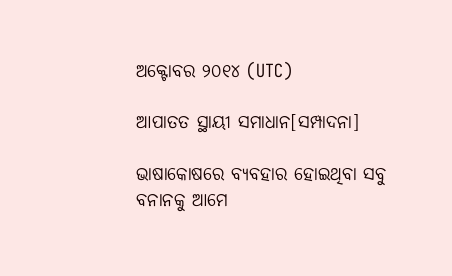ଅକ୍ଟୋବର ୨୦୧୪ (UTC)

ଆପାତତ ସ୍ଥାୟୀ ସମାଧାନ[ସମ୍ପାଦନା]

ଭାଷାକୋଷରେ ବ୍ୟବହାର ହୋଇଥିବା ସବୁ ବନାନକୁ ଆମେ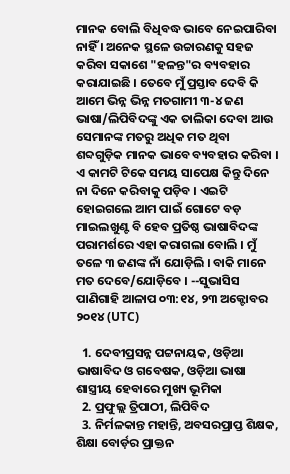ମାନକ ବୋଲି ବିଧିବଦ୍ଧ ଭାବେ ନେଇପାରିବା ନାହିଁ । ଅନେକ ସ୍ଥଳେ ଉଚ୍ଚାରଣକୁ ସହଜ କରିବା ସକାଶେ "ହଳନ୍ତ"ର ବ୍ୟବହାର କରାଯାଇଛି । ତେବେ ମୁଁ ପ୍ରସ୍ତାବ ଦେବି କି ଆମେ ଭିନ୍ନ ଭିନ୍ନ ମତଗାମୀ ୩-୪ ଜଣ ଭାଷା/ଲିପିବିଦଙ୍କୁ ଏକ ତାଲିକା ଦେବା ଆଉ ସେମାନଙ୍କ ମତରୁ ଅଧିକ ମତ ଥିବା ଶବ୍ଦଗୁଡ଼ିକ ମାନକ ଭାବେ ବ୍ୟବହାର କରିବା । ଏ କାମଟି ଟିକେ ସମୟ ସାପେକ୍ଷ କିନ୍ତୁ ଦିନେ ନା ଦିନେ କରିବାକୁ ପଡ଼ିବ । ଏଇଟି ହୋଇଗଲେ ଆମ ପାଇଁ ଗୋଟେ ବଡ଼ ମାଇଲଖୁଣ୍ଟ ବି ହେବ ପ୍ରତିଷ୍ଠ ଭାଷାବିଦଙ୍କ ପରାମର୍ଶରେ ଏହା କରାଗଲା ବୋଲି । ମୁଁ ତଳେ ୩ ଜଣଙ୍କ ନାଁ ଯୋଡ଼ିଲି । ବାକି ମାନେ ମତ ଦେବେ/ଯୋଡ଼ିବେ । --ସୁଭାସିସ ପାଣିଗାହି ଆଳାପ ୦୩:୧୪, ୨୩ ଅକ୍ଟୋବର ୨୦୧୪ (UTC)

  1. ଦେବୀପ୍ରସନ୍ନ ପଟ୍ଟନାୟକ, ଓଡ଼ିଆ ଭାଷାବିଦ ଓ ଗବେଷକ, ଓଡ଼ିଆ ଭାଷା ଶାସ୍ତ୍ରୀୟ ହେବାରେ ମୁଖ୍ୟ ଭୂମିକା
  2. ପ୍ରଫୁଲ୍ଲ ତ୍ରିପାଠୀ, ଲିପିବିଦ
  3. ନିର୍ମଳକାନ୍ତ ମହାନ୍ତି, ଅବସରପ୍ରାପ୍ତ ଶିକ୍ଷକ, ଶିକ୍ଷା ବୋର୍ଡ଼ର ପ୍ରାକ୍ତନ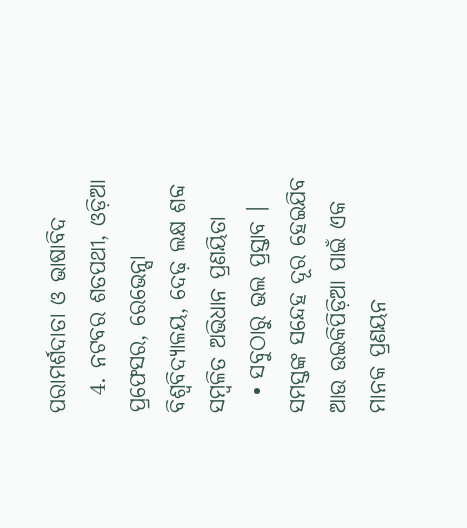ପରାମର୍ଶଦାତା ଓ ଭାଷାବିଦ
  4. ନଟବର ଶତପଥୀ, ଓଡ଼ିଆ ପ୍ରଫେସର, ରେଭେନ୍ସା ବିଶ୍ୱବିଦ୍ୟାଳୟ, ଦେଢ଼ ଲକ୍ଷ ଶବ୍ଦ ସମ୍ବଳିତ ଅଭିଧାନ ପ୍ରଣୟିତା
  • ସବୁଠାରୁ ଭଲ ପ୍ରସ୍ତାବ । ସମସ୍ତଙ୍କ ସନ୍ଦେହ ଦୂର ହେଇଯିବ ଆଉ ଉଇକିପିଡ଼ିଆ ପାଇଁ ଏକ ମାନକ ପ୍ରଣୟନ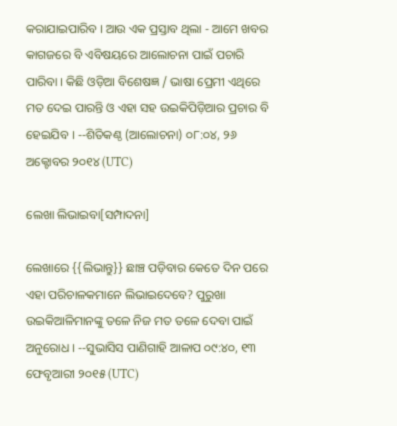କରାଯାଇପାରିବ । ଆଉ ଏକ ପ୍ରସ୍ତାବ ଥିଲା - ଆମେ ଖବର କାଗଜରେ ବି ଏବିଷୟରେ ଆଲୋଚନା ପାଇଁ ପଚାରି ପାରିବା । କିଛି ଓଡ଼ିଆ ବିଶେଷଜ୍ଞ / ଭାଷା ପ୍ରେମୀ ଏଥିରେ ମତ ଦେଇ ପାରନ୍ତି ଓ ଏହା ସହ ଉଇକିପିଡ଼ିଆର ପ୍ରଚାର ବି ହେଇଯିବ । --ଶିତିକଣ୍ଠ (ଆଲୋଚନା) ୦୮:୦୪, ୨୬ ଅକ୍ଟୋବର ୨୦୧୪ (UTC)

ଲେଖା ଲିଭାଇବା[ସମ୍ପାଦନା]

ଲେଖାରେ {{ଲିଭାନ୍ତୁ}} ଛାଞ୍ଚ ପଡ଼ିବାର କେତେ ଦିନ ପରେ ଏହା ପରିଚାଳକମାନେ ଲିଭାଇଦେବେ? ପୁରୁଖା ଉଇକିଆଳିମାନଙ୍କୁ ତଳେ ନିଜ ମତ ତଳେ ଦେବା ପାଇଁ ଅନୁରୋଧ । --ସୁଭାସିସ ପାଣିଗାହି ଆଳାପ ୦୯:୪୦, ୧୩ ଫେବୃଆରୀ ୨୦୧୫ (UTC)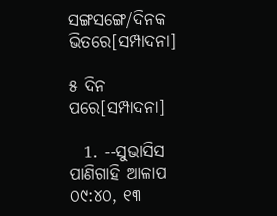ସଙ୍ଗସଙ୍ଗେ/ଦିନକ ଭିତରେ[ସମ୍ପାଦନା]

୫ ଦିନ ପରେ[ସମ୍ପାଦନା]

  1. --ସୁଭାସିସ ପାଣିଗାହି ଆଳାପ ୦୯:୪୦, ୧୩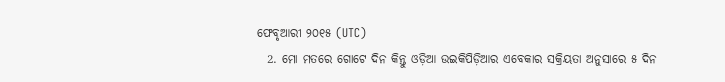ଫେବୃଆରୀ ୨୦୧୫ (UTC)
  2. ମୋ ମତରେ ଗୋଟେ ଦିନ କିନ୍ତୁ ଓଡ଼ିଆ ଉଇକିପିଡ଼ିଆର ଏବେକାର ସକ୍ରିୟତା ଅନୁସାରେ ୫ ଦିନ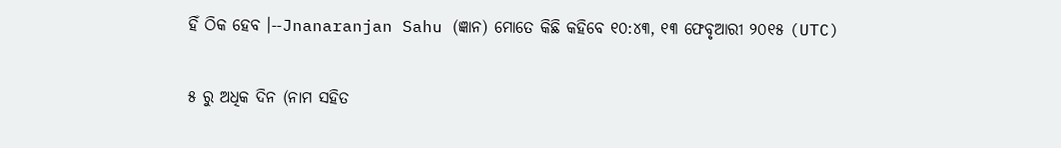ହିଁ ଠିକ ହେବ ।--Jnanaranjan Sahu (ଜ୍ଞାନ) ମୋତେ କିଛି କହିବେ ୧୦:୪୩, ୧୩ ଫେବୃଆରୀ ୨୦୧୫ (UTC)

୫ ରୁ ଅଧିକ ଦିନ (ନାମ ସହିତ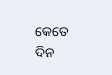କେତେ ଦିନ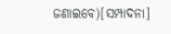ଜଣାଇବେ)[ସମ୍ପାଦନା]